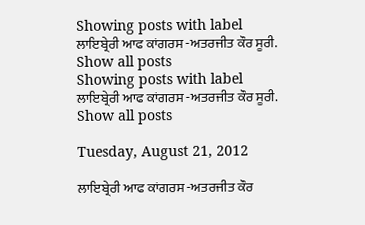Showing posts with label ਲਾਇਬ੍ਰੇਰੀ ਆਫ ਕਾਂਗਰਸ -ਅਤਰਜੀਤ ਕੌਰ ਸੂਰੀ. Show all posts
Showing posts with label ਲਾਇਬ੍ਰੇਰੀ ਆਫ ਕਾਂਗਰਸ -ਅਤਰਜੀਤ ਕੌਰ ਸੂਰੀ. Show all posts

Tuesday, August 21, 2012

ਲਾਇਬ੍ਰੇਰੀ ਆਫ ਕਾਂਗਰਸ -ਅਤਰਜੀਤ ਕੌਰ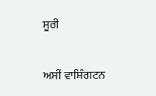ਸੂਰੀ

ਅਸੀਂ ਵਾਸ਼ਿੰਗਟਨ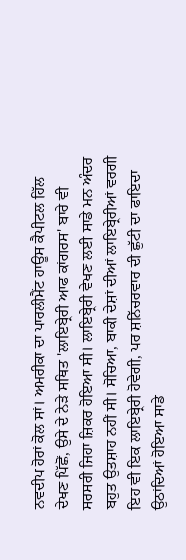ਨਵਦੀਪ ਹੋਰਾਂ ਕੋਲ ਸਾਂ। ਅਮਰੀਕਾ ਦਾ ਪਾਰਲੀਮੈਂਟ ਹਾਊਸ ਕੈਪੀਟਲ ਹਿੱਲ ਦੇਖਣ ਪਿੱਛੋਂ, ਉਸੇ ਦੇ ਨੇੜੇ ਸਥਿਤ 'ਲਾਇਬ੍ਰੇਰੀ ਆਫ ਕਾਂਗਰਸ' ਬਾਰੇ ਵੀ ਸਰਸਰੀ ਜਿਹਾ ਜ਼ਿਕਰ ਹੋਇਆ ਸੀ। ਲਾਇਬ੍ਰੇਰੀ ਵੇਖਣ ਲਈ ਸਾਡੇ ਮਨ ਅੰਦਰ ਬਹੁਤ ਉਤਸ਼ਾਹ ਨਹੀਂ ਸੀ। ਸੋਚਿਆ, ਬਾਕੀ ਦੇਸ਼ਾਂ ਦੀਆਂ ਲਾਇਬ੍ਰੇਰੀਆਂ ਵਰਗੀ ਇਹ ਵੀ ਇਕ ਲਾਇਬ੍ਰੇਰੀ ਹੋਵੇਗੀ, ਪਰ ਸ਼ਨਿੱਚਰਵਾਰ ਦੀ ਛੁੱਟੀ ਦਾ ਫਾਇਦਾ ਉਠਾਂਦਿਆਂ ਹੋਇਆ ਸਾਡੇ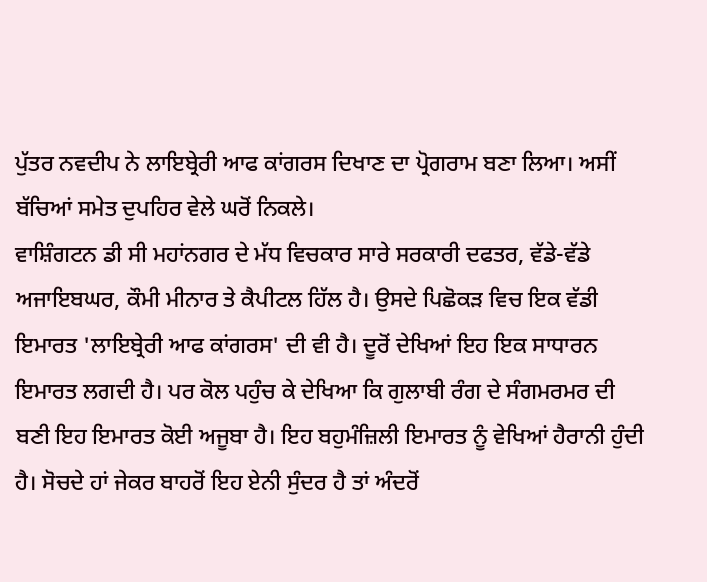ਪੁੱਤਰ ਨਵਦੀਪ ਨੇ ਲਾਇਬ੍ਰੇਰੀ ਆਫ ਕਾਂਗਰਸ ਦਿਖਾਣ ਦਾ ਪ੍ਰੋਗਰਾਮ ਬਣਾ ਲਿਆ। ਅਸੀਂ ਬੱਚਿਆਂ ਸਮੇਤ ਦੁਪਹਿਰ ਵੇਲੇ ਘਰੋਂ ਨਿਕਲੇ।
ਵਾਸ਼ਿੰਗਟਨ ਡੀ ਸੀ ਮਹਾਂਨਗਰ ਦੇ ਮੱਧ ਵਿਚਕਾਰ ਸਾਰੇ ਸਰਕਾਰੀ ਦਫਤਰ, ਵੱਡੇ-ਵੱਡੇ ਅਜਾਇਬਘਰ, ਕੌਮੀ ਮੀਨਾਰ ਤੇ ਕੈਪੀਟਲ ਹਿੱਲ ਹੈ। ਉਸਦੇ ਪਿਛੋਕੜ ਵਿਚ ਇਕ ਵੱਡੀ ਇਮਾਰਤ 'ਲਾਇਬ੍ਰੇਰੀ ਆਫ ਕਾਂਗਰਸ' ਦੀ ਵੀ ਹੈ। ਦੂਰੋਂ ਦੇਖਿਆਂ ਇਹ ਇਕ ਸਾਧਾਰਨ ਇਮਾਰਤ ਲਗਦੀ ਹੈ। ਪਰ ਕੋਲ ਪਹੁੰਚ ਕੇ ਦੇਖਿਆ ਕਿ ਗੁਲਾਬੀ ਰੰਗ ਦੇ ਸੰਗਮਰਮਰ ਦੀ ਬਣੀ ਇਹ ਇਮਾਰਤ ਕੋਈ ਅਜੂਬਾ ਹੈ। ਇਹ ਬਹੁਮੰਜ਼ਿਲੀ ਇਮਾਰਤ ਨੂੰ ਵੇਖਿਆਂ ਹੈਰਾਨੀ ਹੁੰਦੀ ਹੈ। ਸੋਚਦੇ ਹਾਂ ਜੇਕਰ ਬਾਹਰੋਂ ਇਹ ਏਨੀ ਸੁੰਦਰ ਹੈ ਤਾਂ ਅੰਦਰੋਂ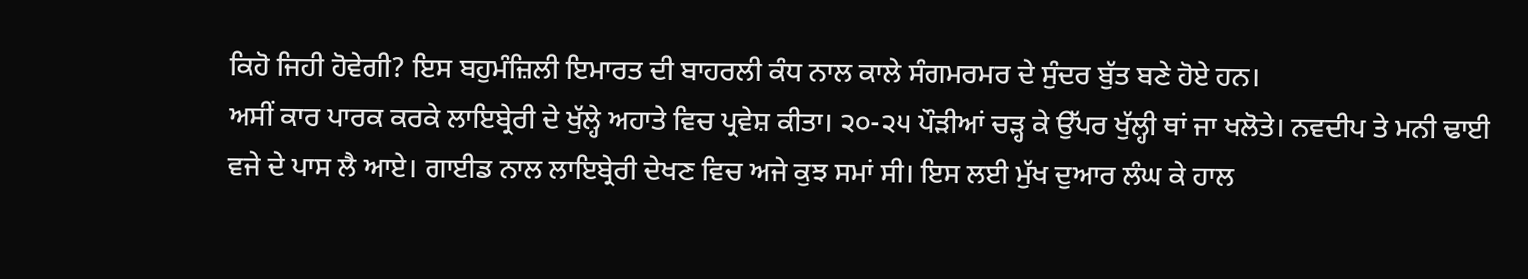ਕਿਹੋ ਜਿਹੀ ਹੋਵੇਗੀ? ਇਸ ਬਹੁਮੰਜ਼ਿਲੀ ਇਮਾਰਤ ਦੀ ਬਾਹਰਲੀ ਕੰਧ ਨਾਲ ਕਾਲੇ ਸੰਗਮਰਮਰ ਦੇ ਸੁੰਦਰ ਬੁੱਤ ਬਣੇ ਹੋਏ ਹਨ।
ਅਸੀਂ ਕਾਰ ਪਾਰਕ ਕਰਕੇ ਲਾਇਬ੍ਰੇਰੀ ਦੇ ਖੁੱਲ੍ਹੇ ਅਹਾਤੇ ਵਿਚ ਪ੍ਰਵੇਸ਼ ਕੀਤਾ। ੨੦-੨੫ ਪੌੜੀਆਂ ਚੜ੍ਹ ਕੇ ਉੱਪਰ ਖੁੱਲ੍ਹੀ ਥਾਂ ਜਾ ਖਲੋਤੇ। ਨਵਦੀਪ ਤੇ ਮਨੀ ਢਾਈ ਵਜੇ ਦੇ ਪਾਸ ਲੈ ਆਏ। ਗਾਈਡ ਨਾਲ ਲਾਇਬ੍ਰੇਰੀ ਦੇਖਣ ਵਿਚ ਅਜੇ ਕੁਝ ਸਮਾਂ ਸੀ। ਇਸ ਲਈ ਮੁੱਖ ਦੁਆਰ ਲੰਘ ਕੇ ਹਾਲ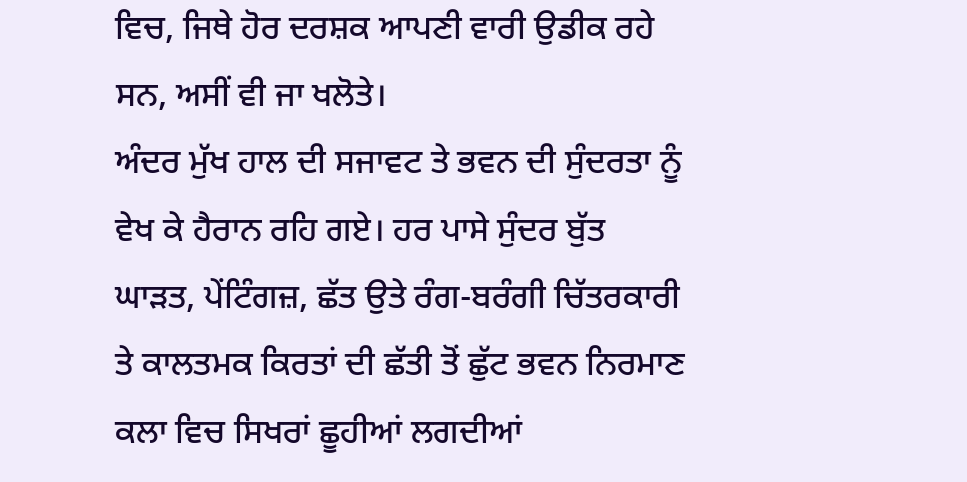ਵਿਚ, ਜਿਥੇ ਹੋਰ ਦਰਸ਼ਕ ਆਪਣੀ ਵਾਰੀ ਉਡੀਕ ਰਹੇ ਸਨ, ਅਸੀਂ ਵੀ ਜਾ ਖਲੋਤੇ।
ਅੰਦਰ ਮੁੱਖ ਹਾਲ ਦੀ ਸਜਾਵਟ ਤੇ ਭਵਨ ਦੀ ਸੁੰਦਰਤਾ ਨੂੰ ਵੇਖ ਕੇ ਹੈਰਾਨ ਰਹਿ ਗਏ। ਹਰ ਪਾਸੇ ਸੁੰਦਰ ਬੁੱਤ ਘਾੜਤ, ਪੇਂਟਿੰਗਜ਼, ਛੱਤ ਉਤੇ ਰੰਗ-ਬਰੰਗੀ ਚਿੱਤਰਕਾਰੀ ਤੇ ਕਾਲਤਮਕ ਕਿਰਤਾਂ ਦੀ ਛੱਤੀ ਤੋਂ ਛੁੱਟ ਭਵਨ ਨਿਰਮਾਣ ਕਲਾ ਵਿਚ ਸਿਖਰਾਂ ਛੂਹੀਆਂ ਲਗਦੀਆਂ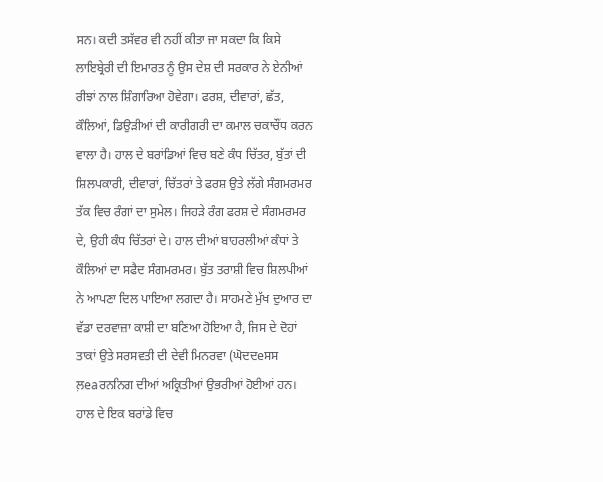ਸਨ। ਕਦੀ ਤਸੱਵਰ ਵੀ ਨਹੀਂ ਕੀਤਾ ਜਾ ਸਕਦਾ ਕਿ ਕਿਸੇ ਲਾਇਬ੍ਰੇਰੀ ਦੀ ਇਮਾਰਤ ਨੂੰ ਉਸ ਦੇਸ਼ ਦੀ ਸਰਕਾਰ ਨੇ ਏਨੀਆਂ ਰੀਝਾਂ ਨਾਲ ਸ਼ਿੰਗਾਰਿਆ ਹੋਵੇਗਾ। ਫਰਸ਼, ਦੀਵਾਰਾਂ, ਛੱਤ, ਕੌਲਿਆਂ, ਡਿਉੜੀਆਂ ਦੀ ਕਾਰੀਗਰੀ ਦਾ ਕਮਾਲ ਚਕਾਚੌਂਧ ਕਰਨ ਵਾਲਾ ਹੈ। ਹਾਲ ਦੇ ਬਰਾਂਡਿਆਂ ਵਿਚ ਬਣੇ ਕੰਧ ਚਿੱਤਰ, ਬੁੱਤਾਂ ਦੀ ਸ਼ਿਲਪਕਾਰੀ, ਦੀਵਾਰਾਂ, ਚਿੱਤਰਾਂ ਤੇ ਫਰਸ਼ ਉਤੇ ਲੱਗੇ ਸੰਗਮਰਮਰ ਤੱਕ ਵਿਚ ਰੰਗਾਂ ਦਾ ਸੁਮੇਲ। ਜਿਹੜੇ ਰੰਗ ਫਰਸ਼ ਦੇ ਸੰਗਮਰਮਰ ਦੇ, ਉਹੀ ਕੰਧ ਚਿੱਤਰਾਂ ਦੇ। ਹਾਲ ਦੀਆਂ ਬਾਹਰਲੀਆਂ ਕੰਧਾਂ ਤੇ ਕੌਲਿਆਂ ਦਾ ਸਫੈਦ ਸੰਗਮਰਮਰ। ਬੁੱਤ ਤਰਾਸ਼ੀ ਵਿਚ ਸ਼ਿਲਪੀਆਂ ਨੇ ਆਪਣਾ ਦਿਲ ਪਾਇਆ ਲਗਦਾ ਹੈ। ਸਾਹਮਣੇ ਮੁੱਖ ਦੁਆਰ ਦਾ ਵੱਡਾ ਦਰਵਾਜ਼ਾ ਕਾਸ਼ੀ ਦਾ ਬਣਿਆ ਹੋਇਆ ਹੈ, ਜਿਸ ਦੇ ਦੋਹਾਂ ਤਾਕਾਂ ਉਤੇ ਸਰਸਵਤੀ ਦੀ ਦੇਵੀ ਮਿਨਰਵਾ (ਘੋਦਦeਸਸ ਲ਼eaਰਨਨਿਗ ਦੀਆਂ ਅਕ੍ਰਿਤੀਆਂ ਉਭਰੀਆਂ ਹੋਈਆਂ ਹਨ।
ਹਾਲ ਦੇ ਇਕ ਬਰਾਂਡੇ ਵਿਚ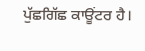ਪੁੱਛਗਿੱਛ ਕਾਊਂਟਰ ਹੈ।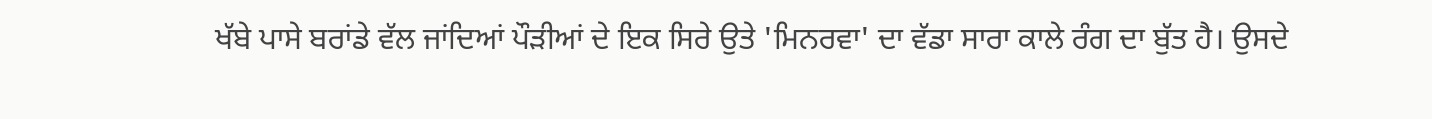ਖੱਬੇ ਪਾਸੇ ਬਰਾਂਡੇ ਵੱਲ ਜਾਂਦਿਆਂ ਪੌੜੀਆਂ ਦੇ ਇਕ ਸਿਰੇ ਉਤੇ 'ਮਿਨਰਵਾ' ਦਾ ਵੱਡਾ ਸਾਰਾ ਕਾਲੇ ਰੰਗ ਦਾ ਬੁੱਤ ਹੈ। ਉਸਦੇ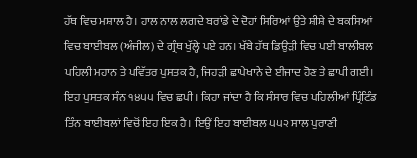ਹੱਥ ਵਿਚ ਮਸ਼ਾਲ ਹੈ। ਹਾਲ ਨਾਲ ਲਗਦੇ ਬਰਾਂਡੇ ਦੇ ਦੋਹਾਂ ਸਿਰਿਆਂ ਉਤੇ ਸ਼ੀਸ਼ੇ ਦੇ ਬਕਸਿਆਂ ਵਿਚ ਬਾਈਬਲ (ਅੰਜੀਲ) ਦੇ ਗ੍ਰੰਥ ਖੁੱਲ੍ਹੇ ਪਏ ਹਨ। ਖੱਬੇ ਹੱਥ ਡਿਉੜੀ ਵਿਚ ਪਈ ਬਾਲੀਬਲ ਪਹਿਲੀ ਮਹਾਨ ਤੇ ਪਵਿੱਤਰ ਪੁਸਤਕ ਹੈ, ਜਿਹੜੀ ਛਾਪੇਖਾਨੇ ਦੇ ਈਜਾਦ ਹੋਣ ਤੇ ਛਾਪੀ ਗਈ। ਇਹ ਪੁਸਤਕ ਸੰਨ ੧੪੫੫ ਵਿਚ ਛਪੀ। ਕਿਹਾ ਜਾਂਦਾ ਹੈ ਕਿ ਸੰਸਾਰ ਵਿਚ ਪਹਿਲੀਆਂ ਪ੍ਰਿੰਟਿੰਡ ਤਿੰਨ ਬਾਈਬਲਾਂ ਵਿਚੋਂ ਇਹ ਇਕ ਹੈ। ਇਉਂ ਇਹ ਬਾਈਬਲ ੫੫੨ ਸਾਲ ਪੁਰਾਣੀ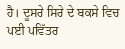ਹੈ। ਦੂਸਰੇ ਸਿਰੇ ਦੇ ਬਕਸੇ ਵਿਚ ਪਈ ਪਵਿੱਤਰ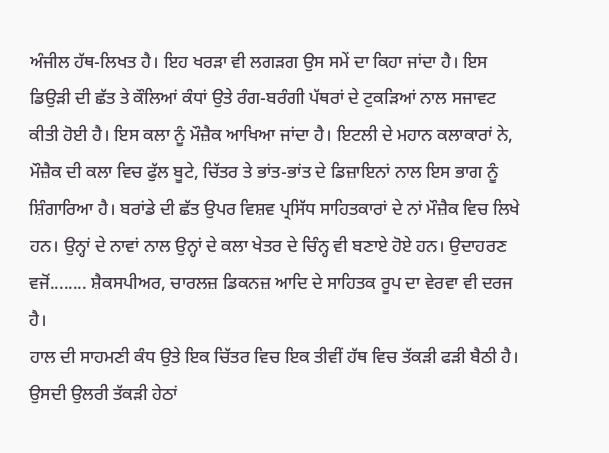ਅੰਜੀਲ ਹੱਥ-ਲਿਖਤ ਹੈ। ਇਹ ਖਰੜਾ ਵੀ ਲਗੜਗ ਉਸ ਸਮੇਂ ਦਾ ਕਿਹਾ ਜਾਂਦਾ ਹੈ। ਇਸ ਡਿਉੜੀ ਦੀ ਛੱਤ ਤੇ ਕੌਲਿਆਂ ਕੰਧਾਂ ਉਤੇ ਰੰਗ-ਬਰੰਗੀ ਪੱਥਰਾਂ ਦੇ ਟੁਕੜਿਆਂ ਨਾਲ ਸਜਾਵਟ ਕੀਤੀ ਹੋਈ ਹੈ। ਇਸ ਕਲਾ ਨੂੰ ਮੌਜ਼ੈਕ ਆਖਿਆ ਜਾਂਦਾ ਹੈ। ਇਟਲੀ ਦੇ ਮਹਾਨ ਕਲਾਕਾਰਾਂ ਨੇ, ਮੌਜ਼ੈਕ ਦੀ ਕਲਾ ਵਿਚ ਫੁੱਲ ਬੂਟੇ, ਚਿੱਤਰ ਤੇ ਭਾਂਤ-ਭਾਂਤ ਦੇ ਡਿਜ਼ਾਇਨਾਂ ਨਾਲ ਇਸ ਭਾਗ ਨੂੰ ਸ਼ਿੰਗਾਰਿਆ ਹੈ। ਬਰਾਂਡੇ ਦੀ ਛੱਤ ਉਪਰ ਵਿਸ਼ਵ ਪ੍ਰਸਿੱਧ ਸਾਹਿਤਕਾਰਾਂ ਦੇ ਨਾਂ ਮੌਜ਼ੈਕ ਵਿਚ ਲਿਖੇ ਹਨ। ਉਨ੍ਹਾਂ ਦੇ ਨਾਵਾਂ ਨਾਲ ਉਨ੍ਹਾਂ ਦੇ ਕਲਾ ਖੇਤਰ ਦੇ ਚਿੰਨ੍ਹ ਵੀ ਬਣਾਏ ਹੋਏ ਹਨ। ਉਦਾਹਰਣ ਵਜੋਂ........ ਸ਼ੈਕਸਪੀਅਰ, ਚਾਰਲਜ਼ ਡਿਕਨਜ਼ ਆਦਿ ਦੇ ਸਾਹਿਤਕ ਰੂਪ ਦਾ ਵੇਰਵਾ ਵੀ ਦਰਜ ਹੈ।
ਹਾਲ ਦੀ ਸਾਹਮਣੀ ਕੰਧ ਉਤੇ ਇਕ ਚਿੱਤਰ ਵਿਚ ਇਕ ਤੀਵੀਂ ਹੱਥ ਵਿਚ ਤੱਕੜੀ ਫੜੀ ਬੈਠੀ ਹੈ। ਉਸਦੀ ਉਲਰੀ ਤੱਕੜੀ ਹੇਠਾਂ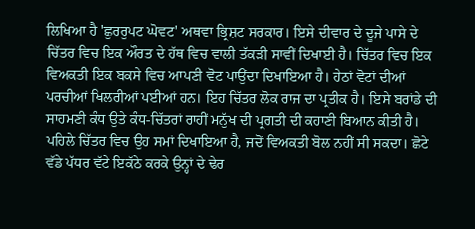ਲਿਖਿਆ ਹੈ 'ਛੁਰਰੁਪਟ ਘੋਵਟ' ਅਥਵਾ ਭ੍ਰਿਸ਼ਟ ਸਰਕਾਰ। ਇਸੇ ਦੀਵਾਰ ਦੇ ਦੂਜੇ ਪਾਸੇ ਦੇ ਚਿੱਤਰ ਵਿਚ ਇਕ ਔਰਤ ਦੇ ਹੱਥ ਵਿਚ ਵਾਲੀ ਤੱਕੜੀ ਸਾਵੀਂ ਦਿਖਾਈ ਹੈ। ਚਿੱਤਰ ਵਿਚ ਇਕ ਵਿਅਕਤੀ ਇਕ ਬਕਸੇ ਵਿਚ ਆਪਣੀ ਵੋਟ ਪਾਉਂਦਾ ਦਿਖਾਇਆ ਹੈ। ਹੇਠਾਂ ਵੋਟਾਂ ਦੀਆਂ ਪਰਚੀਆਂ ਖਿਲਰੀਆਂ ਪਈਆਂ ਹਨ। ਇਹ ਚਿੱਤਰ ਲੋਕ ਰਾਜ ਦਾ ਪ੍ਰਤੀਕ ਹੈ। ਇਸੇ ਬਰਾਂਡੇ ਦੀ ਸਾਹਮਣੀ ਕੰਧ ਉਤੇ ਕੰਧ-ਚਿੱਤਰਾਂ ਰਾਹੀਂ ਮਨੁੱਖ ਦੀ ਪ੍ਰਗਤੀ ਦੀ ਕਹਾਣੀ ਬਿਆਨ ਕੀਤੀ ਹੈ। ਪਹਿਲੇ ਚਿੱਤਰ ਵਿਚ ਉਹ ਸਮਾਂ ਦਿਖਾਇਆ ਹੈ, ਜਦੋਂ ਵਿਅਕਤੀ ਬੋਲ ਨਹੀਂ ਸੀ ਸਕਦਾ। ਛੋਟੇ ਵੱਡੇ ਪੱਧਰ ਵੱਟੇ ਇਕੱਠੇ ਕਰਕੇ ਉਨ੍ਹਾਂ ਦੇ ਢੇਰ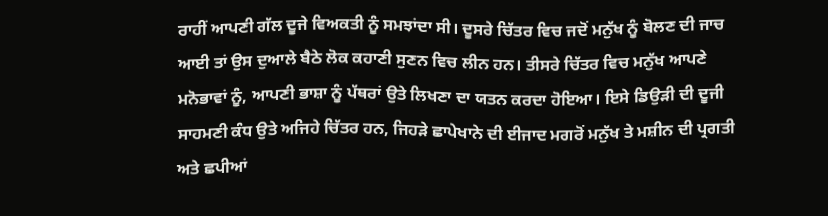ਰਾਹੀਂ ਆਪਣੀ ਗੱਲ ਦੂਜੇ ਵਿਅਕਤੀ ਨੂੰ ਸਮਝਾਂਦਾ ਸੀ। ਦੂਸਰੇ ਚਿੱਤਰ ਵਿਚ ਜਦੋਂ ਮਨੁੱਖ ਨੂੰ ਬੋਲਣ ਦੀ ਜਾਚ ਆਈ ਤਾਂ ਉਸ ਦੁਆਲੇ ਬੈਠੇ ਲੋਕ ਕਹਾਣੀ ਸੁਣਨ ਵਿਚ ਲੀਨ ਹਨ। ਤੀਸਰੇ ਚਿੱਤਰ ਵਿਚ ਮਨੁੱਖ ਆਪਣੇ ਮਨੋਭਾਵਾਂ ਨੂੰ, ਆਪਣੀ ਭਾਸ਼ਾ ਨੂੰ ਪੱਥਰਾਂ ਉਤੇ ਲਿਖਣਾ ਦਾ ਯਤਨ ਕਰਦਾ ਹੋਇਆ। ਇਸੇ ਡਿਉੜੀ ਦੀ ਦੂਜੀ ਸਾਹਮਣੀ ਕੰਧ ਉਤੇ ਅਜਿਹੇ ਚਿੱਤਰ ਹਨ, ਜਿਹੜੇ ਛਾਪੇਖਾਨੇ ਦੀ ਈਜਾਦ ਮਗਰੋਂ ਮਨੁੱਖ ਤੇ ਮਸ਼ੀਨ ਦੀ ਪ੍ਰਗਤੀ ਅਤੇ ਛਪੀਆਂ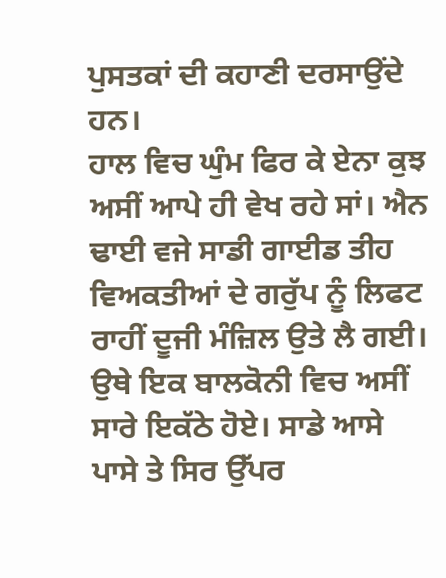ਪੁਸਤਕਾਂ ਦੀ ਕਹਾਣੀ ਦਰਸਾਉਂਦੇ ਹਨ।
ਹਾਲ ਵਿਚ ਘੁੰਮ ਫਿਰ ਕੇ ਏਨਾ ਕੁਝ ਅਸੀਂ ਆਪੇ ਹੀ ਵੇਖ ਰਹੇ ਸਾਂ। ਐਨ ਢਾਈ ਵਜੇ ਸਾਡੀ ਗਾਈਡ ਤੀਹ ਵਿਅਕਤੀਆਂ ਦੇ ਗਰੁੱਪ ਨੂੰ ਲਿਫਟ ਰਾਹੀਂ ਦੂਜੀ ਮੰਜ਼ਿਲ ਉਤੇ ਲੈ ਗਈ। ਉਥੇ ਇਕ ਬਾਲਕੋਨੀ ਵਿਚ ਅਸੀਂ ਸਾਰੇ ਇਕੱਠੇ ਹੋਏ। ਸਾਡੇ ਆਸੇ ਪਾਸੇ ਤੇ ਸਿਰ ਉੱਪਰ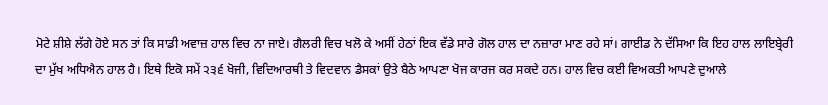ਮੋਟੇ ਸ਼ੀਸ਼ੇ ਲੱਗੇ ਹੋਏ ਸਨ ਤਾਂ ਕਿ ਸਾਡੀ ਅਵਾਜ਼ ਹਾਲ ਵਿਚ ਨਾ ਜਾਏ। ਗੈਲਰੀ ਵਿਚ ਖਲੋ ਕੇ ਅਸੀਂ ਹੇਠਾਂ ਇਕ ਵੱਡੇ ਸਾਰੇ ਗੋਲ ਹਾਲ ਦਾ ਨਜ਼ਾਰਾ ਮਾਣ ਰਹੇ ਸਾਂ। ਗਾਈਡ ਨੇ ਦੱਸਿਆ ਕਿ ਇਹ ਹਾਲ ਲਾਇਬ੍ਰੇਰੀ ਦਾ ਮੁੱਖ ਅਧਿਐਨ ਹਾਲ ਹੈ। ਇਥੇ ਇਕੋ ਸਮੇਂ ੨੩੬ ਖੋਜੀ, ਵਿਦਿਆਰਥੀ ਤੇ ਵਿਦਵਾਨ ਡੈਸਕਾਂ ਉਤੇ ਬੈਠੇ ਆਪਣਾ ਖੋਜ ਕਾਰਜ ਕਰ ਸਕਦੇ ਹਨ। ਹਾਲ ਵਿਚ ਕਈ ਵਿਅਕਤੀ ਆਪਣੇ ਦੁਆਲੇ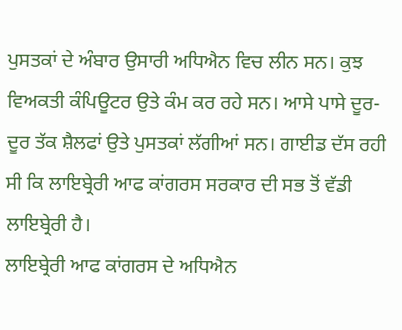ਪੁਸਤਕਾਂ ਦੇ ਅੰਬਾਰ ਉਸਾਰੀ ਅਧਿਐਨ ਵਿਚ ਲੀਨ ਸਨ। ਕੁਝ ਵਿਅਕਤੀ ਕੰਪਿਊਟਰ ਉਤੇ ਕੰਮ ਕਰ ਰਹੇ ਸਨ। ਆਸੇ ਪਾਸੇ ਦੂਰ-ਦੂਰ ਤੱਕ ਸ਼ੈਲਫਾਂ ਉਤੇ ਪੁਸਤਕਾਂ ਲੱਗੀਆਂ ਸਨ। ਗਾਈਡ ਦੱਸ ਰਹੀ ਸੀ ਕਿ ਲਾਇਬ੍ਰੇਰੀ ਆਫ ਕਾਂਗਰਸ ਸਰਕਾਰ ਦੀ ਸਭ ਤੋਂ ਵੱਡੀ ਲਾਇਬ੍ਰੇਰੀ ਹੈ।
ਲਾਇਬ੍ਰੇਰੀ ਆਫ ਕਾਂਗਰਸ ਦੇ ਅਧਿਐਨ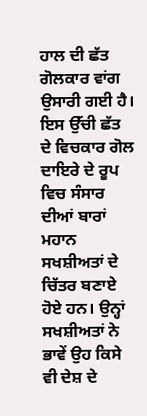ਹਾਲ ਦੀ ਛੱਤ ਗੋਲਕਾਰ ਵਾਂਗ ਉਸਾਰੀ ਗਈ ਹੈ। ਇਸ ਉੱਚੀ ਛੱਤ ਦੇ ਵਿਚਕਾਰ ਗੋਲ ਦਾਇਰੇ ਦੇ ਰੂਪ ਵਿਚ ਸੰਸਾਰ ਦੀਆਂ ਬਾਰਾਂ ਮਹਾਨ ਸਖਸ਼ੀਅਤਾਂ ਦੇ ਚਿੱਤਰ ਬਣਾਏ ਹੋਏ ਹਨ। ਉਨ੍ਹਾਂ ਸਖਸ਼ੀਅਤਾਂ ਨੇ ਭਾਵੇਂ ਉਹ ਕਿਸੇ ਵੀ ਦੇਸ਼ ਦੇ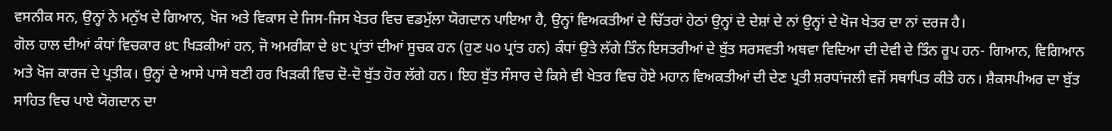ਵਸਨੀਕ ਸਨ, ਉਨ੍ਹਾਂ ਨੇ ਮਨੁੱਖ ਦੇ ਗਿਆਨ, ਖੋਜ ਅਤੇ ਵਿਕਾਸ ਦੇ ਜਿਸ-ਜਿਸ ਖੇਤਰ ਵਿਚ ਵਡਮੁੱਲਾ ਯੋਗਦਾਨ ਪਾਇਆ ਹੈ, ਉਨ੍ਹਾਂ ਵਿਅਕਤੀਆਂ ਦੇ ਚਿੱਤਰਾਂ ਹੇਠਾਂ ਉਨ੍ਹਾਂ ਦੇ ਦੇਸ਼ਾਂ ਦੇ ਨਾਂ ਉਨ੍ਹਾਂ ਦੇ ਖੋਜ ਖੇਤਰ ਦਾ ਨਾਂ ਦਰਜ ਹੈ।
ਗੋਲ ਹਾਲ ਦੀਆਂ ਕੰਧਾਂ ਵਿਚਕਾਰ ੪੮ ਖਿੜਕੀਆਂ ਹਨ, ਜੋ ਅਮਰੀਕਾ ਦੇ ੪੮ ਪ੍ਰਾਂਤਾਂ ਦੀਆਂ ਸੂਚਕ ਹਨ (ਹੁਣ ੫੦ ਪ੍ਰਾਂਤ ਹਨ) ਕੰਧਾਂ ਉਤੇ ਲੱਗੇ ਤਿੰਨ ਇਸਤਰੀਆਂ ਦੇ ਬੁੱਤ ਸਰਸਵਤੀ ਅਥਵਾ ਵਿਦਿਆ ਦੀ ਦੇਵੀ ਦੇ ਤਿੰਨ ਰੂਪ ਹਨ- ਗਿਆਨ, ਵਿਗਿਆਨ ਅਤੇ ਖੋਜ ਕਾਰਜ ਦੇ ਪ੍ਰਤੀਕ। ਉਨ੍ਹਾਂ ਦੇ ਆਸੇ ਪਾਸੇ ਬਣੀ ਹਰ ਖਿੜਕੀ ਵਿਚ ਦੋ-ਦੋ ਬੁੱਤ ਹੋਰ ਲੱਗੇ ਹਨ। ਇਹ ਬੁੱਤ ਸੰਸਾਰ ਦੇ ਕਿਸੇ ਵੀ ਖੇਤਰ ਵਿਚ ਹੋਏ ਮਹਾਨ ਵਿਅਕਤੀਆਂ ਦੀ ਦੇਣ ਪ੍ਰਤੀ ਸ਼ਰਧਾਂਜਲੀ ਵਜੋਂ ਸਥਾਪਿਤ ਕੀਤੇ ਹਨ। ਸ਼ੈਕਸਪੀਅਰ ਦਾ ਬੁੱਤ ਸਾਹਿਤ ਵਿਚ ਪਾਏ ਯੋਗਦਾਨ ਦਾ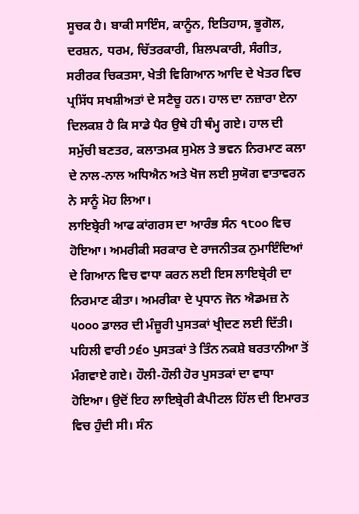ਸੂਚਕ ਹੈ। ਬਾਕੀ ਸਾਇੰਸ, ਕਾਨੂੰਨ, ਇਤਿਹਾਸ, ਭੂਗੋਲ, ਦਰਸ਼ਨ, ਧਰਮ, ਚਿੱਤਰਕਾਰੀ, ਸ਼ਿਲਪਕਾਰੀ, ਸੰਗੀਤ, ਸਰੀਰਕ ਚਿਕਤਸਾ, ਖੇਤੀ ਵਿਗਿਆਨ ਆਦਿ ਦੇ ਖੇਤਰ ਵਿਚ ਪ੍ਰਸਿੱਧ ਸਖਸ਼ੀਅਤਾਂ ਦੇ ਸਟੈਚੂ ਹਨ। ਹਾਲ ਦਾ ਨਜ਼ਾਰਾ ਏਨਾ ਦਿਲਕਸ਼ ਹੈ ਕਿ ਸਾਡੇ ਪੈਰ ਉਥੇ ਹੀ ਥੰਮ੍ਹ ਗਏ। ਹਾਲ ਦੀ ਸਮੁੱਚੀ ਬਣਤਰ, ਕਲਾਤਮਕ ਸੁਮੇਲ ਤੇ ਭਵਨ ਨਿਰਮਾਣ ਕਲਾ ਦੇ ਨਾਲ-ਨਾਲ ਅਧਿਐਨ ਅਤੇ ਖੋਜ ਲਈ ਸੁਯੋਗ ਵਾਤਾਵਰਨ ਨੇ ਸਾਨੂੰ ਮੋਹ ਲਿਆ।
ਲਾਇਬ੍ਰੇਰੀ ਆਫ ਕਾਂਗਰਸ ਦਾ ਆਰੰਭ ਸੰਨ ੧੮੦੦ ਵਿਚ ਹੋਇਆ। ਅਮਰੀਕੀ ਸਰਕਾਰ ਦੇ ਰਾਜਨੀਤਕ ਨੁਮਾਇੰਦਿਆਂ ਦੇ ਗਿਆਨ ਵਿਚ ਵਾਧਾ ਕਰਨ ਲਈ ਇਸ ਲਾਇਬ੍ਰੇਰੀ ਦਾ ਨਿਰਮਾਣ ਕੀਤਾ। ਅਮਰੀਕਾ ਦੇ ਪ੍ਰਧਾਨ ਜੋਨ ਐਡਮਜ਼ ਨੇ ੫੦੦੦ ਡਾਲਰ ਦੀ ਮੰਜ਼ੂਰੀ ਪੁਸਤਕਾਂ ਖ੍ਰੀਦਣ ਲਈ ਦਿੱਤੀ। ਪਹਿਲੀ ਵਾਰੀ ੭੬੦ ਪੁਸਤਕਾਂ ਤੇ ਤਿੰਨ ਨਕਸ਼ੇ ਬਰਤਾਨੀਆ ਤੋਂ ਮੰਗਵਾਏ ਗਏ। ਹੌਲੀ-ਹੌਲੀ ਹੋਰ ਪੁਸਤਕਾਂ ਦਾ ਵਾਧਾ ਹੋਇਆ। ਉਦੋਂ ਇਹ ਲਾਇਬ੍ਰੇਰੀ ਕੈਪੀਟਲ ਹਿੱਲ ਦੀ ਇਮਾਰਤ ਵਿਚ ਹੁੰਦੀ ਸੀ। ਸੰਨ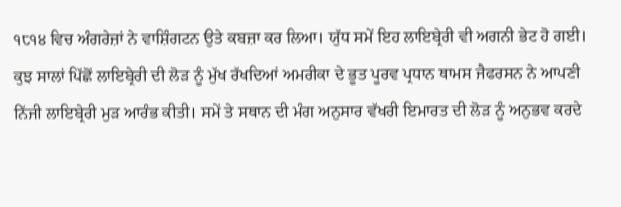੧੮੧੪ ਵਿਚ ਅੰਗਰੇਜ਼ਾਂ ਨੇ ਵਾਸ਼ਿੰਗਟਨ ਉਤੇ ਕਬਜ਼ਾ ਕਰ ਲਿਆ। ਯੁੱਧ ਸਮੇਂ ਇਹ ਲਾਇਬ੍ਰੇਰੀ ਵੀ ਅਗਨੀ ਭੇਟ ਹੋ ਗਈ। ਕੁਝ ਸਾਲਾਂ ਪਿੱਛੋਂ ਲਾਇਬ੍ਰੇਰੀ ਦੀ ਲੋੜ ਨੂੰ ਮੁੱਖ ਰੱਖਦਿਆਂ ਅਮਰੀਕਾ ਦੇ ਭੂਤ ਪੂਰਵ ਪ੍ਰਧਾਨ ਥਾਮਸ ਜੈਫਰਸਨ ਨੇ ਆਪਣੀ ਨਿੱਜੀ ਲਾਇਬ੍ਰੇਰੀ ਮੁੜ ਆਰੰਭ ਕੀਤੀ। ਸਮੇਂ ਤੇ ਸਥਾਨ ਦੀ ਮੰਗ ਅਨੁਸਾਰ ਵੱਖਰੀ ਇਮਾਰਤ ਦੀ ਲੋੜ ਨੂੰ ਅਨੁਭਵ ਕਰਦੇ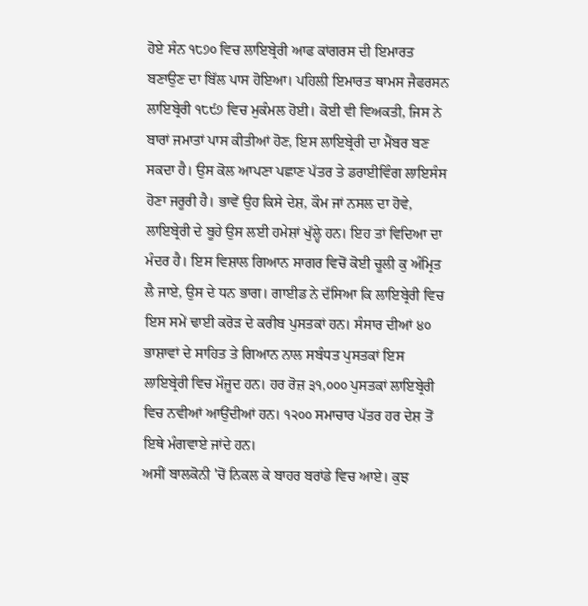ਹੋਏ ਸੰਨ ੧੮੭੦ ਵਿਚ ਲਾਇਬ੍ਰੇਰੀ ਆਫ ਕਾਂਗਰਸ ਦੀ ਇਮਾਰਤ ਬਣਾਉਣ ਦਾ ਬਿੱਲ ਪਾਸ ਹੋਇਆ। ਪਹਿਲੀ ਇਮਾਰਤ ਥਾਮਸ ਜੈਫਰਸਨ ਲਾਇਬ੍ਰੇਰੀ ੧੮੯੭ ਵਿਚ ਮੁਕੰਮਲ ਹੋਈ। ਕੋਈ ਵੀ ਵਿਅਕਤੀ, ਜਿਸ ਨੇ ਬਾਰਾਂ ਜਮਾਤਾਂ ਪਾਸ ਕੀਤੀਆਂ ਹੋਣ, ਇਸ ਲਾਇਬ੍ਰੇਰੀ ਦਾ ਮੈਂਬਰ ਬਣ ਸਕਦਾ ਹੈ। ਉਸ ਕੋਲ ਆਪਣਾ ਪਛਾਣ ਪੱਤਰ ਤੇ ਡਰਾਈਵਿੰਗ ਲਾਇਸੰਸ ਹੋਣਾ ਜਰੂਰੀ ਹੈ। ਭਾਵੇਂ ਉਹ ਕਿਸੇ ਦੇਸ਼, ਕੌਮ ਜਾਂ ਨਸਲ ਦਾ ਹੋਵੇ, ਲਾਇਬ੍ਰੇਰੀ ਦੇ ਬੂਹੇ ਉਸ ਲਈ ਹਮੇਸ਼ਾਂ ਖੁੱਲ੍ਹੇ ਹਨ। ਇਹ ਤਾਂ ਵਿਦਿਆ ਦਾ ਮੰਦਰ ਹੈ। ਇਸ ਵਿਸ਼ਾਲ ਗਿਆਨ ਸਾਗਰ ਵਿਚੋਂ ਕੋਈ ਚੂਲੀ ਕੁ ਅੰਮ੍ਰਿਤ ਲੈ ਜਾਏ, ਉਸ ਦੇ ਧਨ ਭਾਗ। ਗਾਈਡ ਨੇ ਦੱਸਿਆ ਕਿ ਲਾਇਬ੍ਰੇਰੀ ਵਿਚ ਇਸ ਸਮੇਂ ਢਾਈ ਕਰੋੜ ਦੇ ਕਰੀਬ ਪੁਸਤਕਾਂ ਹਨ। ਸੰਸਾਰ ਦੀਆਂ ੪੦ ਭਾਸ਼ਾਵਾਂ ਦੇ ਸਾਹਿਤ ਤੇ ਗਿਆਨ ਨਾਲ ਸਬੰਧਤ ਪੁਸਤਕਾਂ ਇਸ ਲਾਇਬ੍ਰੇਰੀ ਵਿਚ ਮੌਜੂਦ ਹਨ। ਹਰ ਰੋਜ਼ ੩੧,੦੦੦ ਪੁਸਤਕਾਂ ਲਾਇਬ੍ਰੇਰੀ ਵਿਚ ਨਵੀਆਂ ਆਉਂਦੀਆਂ ਹਨ। ੧੨੦੦ ਸਮਾਚਾਰ ਪੱਤਰ ਹਰ ਦੇਸ਼ ਤੋਂ ਇਥੇ ਮੰਗਵਾਏ ਜਾਂਦੇ ਹਨ।
ਅਸੀਂ ਬਾਲਕੋਨੀ 'ਚੋਂ ਨਿਕਲ ਕੇ ਬਾਹਰ ਬਰਾਂਡੇ ਵਿਚ ਆਏ। ਕੁਝ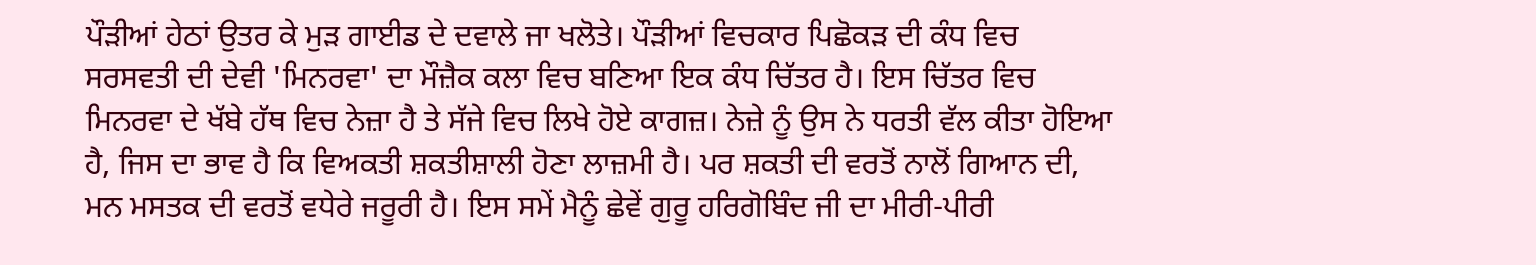ਪੌੜੀਆਂ ਹੇਠਾਂ ਉਤਰ ਕੇ ਮੁੜ ਗਾਈਡ ਦੇ ਦਵਾਲੇ ਜਾ ਖਲੋਤੇ। ਪੌੜੀਆਂ ਵਿਚਕਾਰ ਪਿਛੋਕੜ ਦੀ ਕੰਧ ਵਿਚ ਸਰਸਵਤੀ ਦੀ ਦੇਵੀ 'ਮਿਨਰਵਾ' ਦਾ ਮੌਜ਼ੈਕ ਕਲਾ ਵਿਚ ਬਣਿਆ ਇਕ ਕੰਧ ਚਿੱਤਰ ਹੈ। ਇਸ ਚਿੱਤਰ ਵਿਚ ਮਿਨਰਵਾ ਦੇ ਖੱਬੇ ਹੱਥ ਵਿਚ ਨੇਜ਼ਾ ਹੈ ਤੇ ਸੱਜੇ ਵਿਚ ਲਿਖੇ ਹੋਏ ਕਾਗਜ਼। ਨੇਜ਼ੇ ਨੂੰ ਉਸ ਨੇ ਧਰਤੀ ਵੱਲ ਕੀਤਾ ਹੋਇਆ ਹੈ, ਜਿਸ ਦਾ ਭਾਵ ਹੈ ਕਿ ਵਿਅਕਤੀ ਸ਼ਕਤੀਸ਼ਾਲੀ ਹੋਣਾ ਲਾਜ਼ਮੀ ਹੈ। ਪਰ ਸ਼ਕਤੀ ਦੀ ਵਰਤੋਂ ਨਾਲੋਂ ਗਿਆਨ ਦੀ, ਮਨ ਮਸਤਕ ਦੀ ਵਰਤੋਂ ਵਧੇਰੇ ਜਰੂਰੀ ਹੈ। ਇਸ ਸਮੇਂ ਮੈਨੂੰ ਛੇਵੇਂ ਗੁਰੂ ਹਰਿਗੋਬਿੰਦ ਜੀ ਦਾ ਮੀਰੀ-ਪੀਰੀ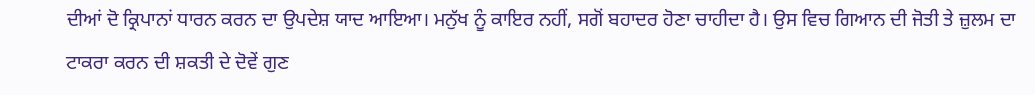ਦੀਆਂ ਦੋ ਕ੍ਰਿਪਾਨਾਂ ਧਾਰਨ ਕਰਨ ਦਾ ਉਪਦੇਸ਼ ਯਾਦ ਆਇਆ। ਮਨੁੱਖ ਨੂੰ ਕਾਇਰ ਨਹੀਂ, ਸਗੋਂ ਬਹਾਦਰ ਹੋਣਾ ਚਾਹੀਦਾ ਹੈ। ਉਸ ਵਿਚ ਗਿਆਨ ਦੀ ਜੋਤੀ ਤੇ ਜ਼ੁਲਮ ਦਾ ਟਾਕਰਾ ਕਰਨ ਦੀ ਸ਼ਕਤੀ ਦੇ ਦੋਵੇਂ ਗੁਣ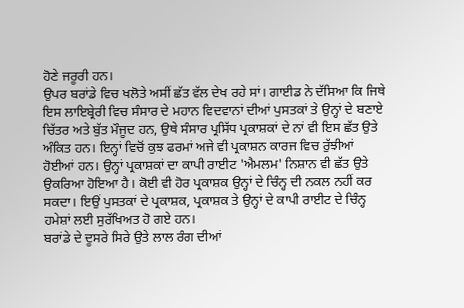ਹੋਣੇ ਜਰੂਰੀ ਹਨ।
ਉਪਰ ਬਰਾਂਡੇ ਵਿਚ ਖਲੋਤੇ ਅਸੀਂ ਛੱਤ ਵੱਲ ਦੇਖ ਰਹੇ ਸਾਂ। ਗਾਈਡ ਨੇ ਦੱਸਿਆ ਕਿ ਜਿਥੇ ਇਸ ਲਾਇਬ੍ਰੇਰੀ ਵਿਚ ਸੰਸਾਰ ਦੇ ਮਹਾਨ ਵਿਦਵਾਨਾਂ ਦੀਆਂ ਪੁਸਤਕਾਂ ਤੇ ਉਨ੍ਹਾਂ ਦੇ ਬਣਾਏ ਚਿੱਤਰ ਅਤੇ ਬੁੱਤ ਮੌਜੂਦ ਹਨ, ਉਥੇ ਸੰਸਾਰ ਪ੍ਰਸਿੱਧ ਪ੍ਰਕਾਸ਼ਕਾਂ ਦੇ ਨਾਂ ਵੀ ਇਸ ਛੱਤ ਉਤੇ ਅੰਕਿਤ ਹਨ। ਇਨ੍ਹਾਂ ਵਿਚੋਂ ਕੁਝ ਫਰਮਾਂ ਅਜੇ ਵੀ ਪ੍ਰਕਾਸ਼ਨ ਕਾਰਜ ਵਿਚ ਰੁੱਝੀਆਂ ਹੋਈਆਂ ਹਨ। ਉਨ੍ਹਾਂ ਪ੍ਰਕਾਸ਼ਕਾਂ ਦਾ ਕਾਪੀ ਰਾਈਟ 'ਐਮਲਮ' ਨਿਸ਼ਾਨ ਵੀ ਛੱਤ ਉਤੇ ਉਕਰਿਆ ਹੋਇਆ ਹੈ। ਕੋਈ ਵੀ ਹੋਰ ਪ੍ਰਕਾਸ਼ਕ ਉਨ੍ਹਾਂ ਦੇ ਚਿੰਨ੍ਹ ਦੀ ਨਕਲ ਨਹੀਂ ਕਰ ਸਕਦਾ। ਇਉਂ ਪੁਸਤਕਾਂ ਦੇ ਪ੍ਰਕਾਸ਼ਕ, ਪ੍ਰਕਾਸ਼ਕ ਤੇ ਉਨ੍ਹਾਂ ਦੇ ਕਾਪੀ ਰਾਈਟ ਦੇ ਚਿੰਨ੍ਹ ਹਮੇਸ਼ਾਂ ਲਈ ਸੁਰੱਖਿਅਤ ਹੋ ਗਏ ਹਨ।
ਬਰਾਂਡੇ ਦੇ ਦੂਸਰੇ ਸਿਰੇ ਉਤੇ ਲਾਲ ਰੰਗ ਦੀਆਂ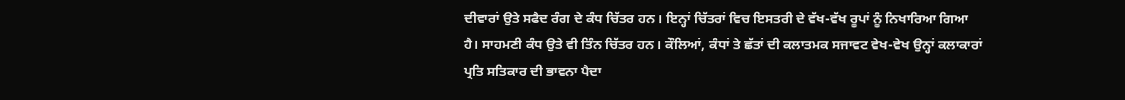ਦੀਵਾਰਾਂ ਉਤੇ ਸਫੈਦ ਰੰਗ ਦੇ ਕੰਧ ਚਿੱਤਰ ਹਨ। ਇਨ੍ਹਾਂ ਚਿੱਤਰਾਂ ਵਿਚ ਇਸਤਰੀ ਦੇ ਵੱਖ-ਵੱਖ ਰੂਪਾਂ ਨੂੰ ਨਿਖਾਰਿਆ ਗਿਆ ਹੈ। ਸਾਹਮਣੀ ਕੰਧ ਉਤੇ ਵੀ ਤਿੰਨ ਚਿੱਤਰ ਹਨ। ਕੌਲਿਆਂ, ਕੰਧਾਂ ਤੇ ਛੱਤਾਂ ਦੀ ਕਲਾਤਮਕ ਸਜਾਵਟ ਵੇਖ-ਵੇਖ ਉਨ੍ਹਾਂ ਕਲਾਕਾਰਾਂ ਪ੍ਰਤਿ ਸਤਿਕਾਰ ਦੀ ਭਾਵਨਾ ਪੈਦਾ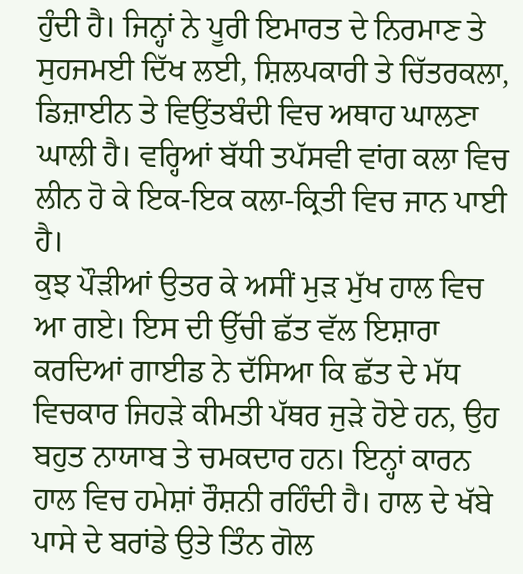ਹੁੰਦੀ ਹੈ। ਜਿਨ੍ਹਾਂ ਨੇ ਪੂਰੀ ਇਮਾਰਤ ਦੇ ਨਿਰਮਾਣ ਤੇ ਸੁਹਜਮਈ ਦਿੱਖ ਲਈ, ਸ਼ਿਲਪਕਾਰੀ ਤੇ ਚਿੱਤਰਕਲਾ, ਡਿਜ਼ਾਈਨ ਤੇ ਵਿਉਂਤਬੰਦੀ ਵਿਚ ਅਥਾਹ ਘਾਲਣਾ ਘਾਲੀ ਹੈ। ਵਰ੍ਹਿਆਂ ਬੱਧੀ ਤਪੱਸਵੀ ਵਾਂਗ ਕਲਾ ਵਿਚ ਲੀਨ ਹੋ ਕੇ ਇਕ-ਇਕ ਕਲਾ-ਕ੍ਰਿਤੀ ਵਿਚ ਜਾਨ ਪਾਈ ਹੈ।
ਕੁਝ ਪੌੜੀਆਂ ਉਤਰ ਕੇ ਅਸੀਂ ਮੁੜ ਮੁੱਖ ਹਾਲ ਵਿਚ ਆ ਗਏ। ਇਸ ਦੀ ਉੱਚੀ ਛੱਤ ਵੱਲ ਇਸ਼ਾਰਾ ਕਰਦਿਆਂ ਗਾਈਡ ਨੇ ਦੱਸਿਆ ਕਿ ਛੱਤ ਦੇ ਮੱਧ ਵਿਚਕਾਰ ਜਿਹੜੇ ਕੀਮਤੀ ਪੱਥਰ ਜੁੜੇ ਹੋਏ ਹਨ, ਉਹ ਬਹੁਤ ਨਾਯਾਬ ਤੇ ਚਮਕਦਾਰ ਹਨ। ਇਨ੍ਹਾਂ ਕਾਰਨ ਹਾਲ ਵਿਚ ਹਮੇਸ਼ਾਂ ਰੌਸ਼ਨੀ ਰਹਿੰਦੀ ਹੈ। ਹਾਲ ਦੇ ਖੱਬੇ ਪਾਸੇ ਦੇ ਬਰਾਂਡੇ ਉਤੇ ਤਿੰਨ ਗੋਲ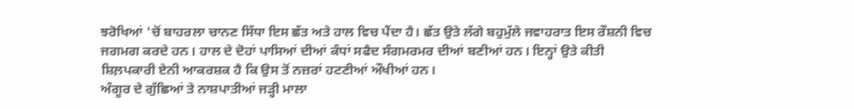ਝਰੋਖਿਆਂ 'ਚੋਂ ਬਾਹਰਲਾ ਚਾਨਣ ਸਿੱਧਾ ਇਸ ਛੱਤ ਅਤੇ ਹਾਲ ਵਿਚ ਪੈਂਦਾ ਹੈ। ਛੱਤ ਉਤੇ ਲੱਗੇ ਬਹੁਮੁੱਲੇ ਜਵਾਹਰਾਤ ਇਸ ਰੌਸ਼ਨੀ ਵਿਚ ਜਗਮਗ ਕਰਦੇ ਹਨ। ਹਾਲ ਦੇ ਦੋਹਾਂ ਪਾਸਿਆਂ ਦੀਆਂ ਕੰਧਾਂ ਸਫੈਦ ਸੰਗਮਰਮਰ ਦੀਆਂ ਬਣੀਆਂ ਹਨ। ਇਨ੍ਹਾਂ ਉਤੇ ਕੀਤੀ ਸ਼ਿਲ਼ਪਕਾਰੀ ਏਨੀ ਆਕਰਸ਼ਕ ਹੈ ਕਿ ਉਸ ਤੋਂ ਨਜ਼ਰਾਂ ਹਟਣੀਆਂ ਔਖੀਆਂ ਹਨ।
ਅੰਗੂਰ ਦੇ ਗੁੱਛਿਆਂ ਤੇ ਨਾਸ਼ਪਾਤੀਆਂ ਜੜ੍ਹੀ ਮਾਲਾ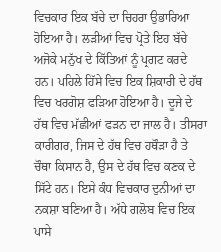ਵਿਚਕਾਰ ਇਕ ਬੱਚੇ ਦਾ ਚਿਹਰਾ ਉਭਾਰਿਆ ਹੋਇਆ ਹੈ। ਲੜੀਆਂ ਵਿਚ ਪ੍ਰੋਤੇ ਇਹ ਬੱਚੇ ਅਜੋਕੇ ਮਨੁੱਖ ਦੇ ਕਿੱਤਿਆਂ ਨੂੰ ਪ੍ਰਗਟ ਕਰਦੇ ਹਨ। ਪਹਿਲੇ ਹਿੱਸੇ ਵਿਚ ਇਕ ਸ਼ਿਕਾਰੀ ਦੇ ਹੱਥ ਵਿਚ ਖਰਗੋਸ਼ ਫੜਿਆ ਹੋਇਆ ਹੈ। ਦੂਜੇ ਦੇ ਹੱਥ ਵਿਚ ਮੱਛੀਆਂ ਫੜਨ ਦਾ ਜਾਲ ਹੈ। ਤੀਸਰਾ ਕਾਰੀਗਰ, ਜਿਸ ਦੇ ਹੱਥ ਵਿਚ ਹਥੌੜਾ ਹੈ ਤੇ ਚੌਥਾ ਕਿਸਾਨ ਹੈ, ਉਸ ਦੇ ਹੱਥ ਵਿਚ ਕਣਕ ਦੇ ਸਿੱਟੇ ਹਨ। ਇਸੇ ਕੰਧ ਵਿਚਕਾਰ ਦੁਨੀਆਂ ਦਾ ਨਕਸ਼ਾ ਬਣਿਆ ਹੈ। ਅੱਧੇ ਗਲੋਬ ਵਿਚ ਇਕ ਪਾਸੇ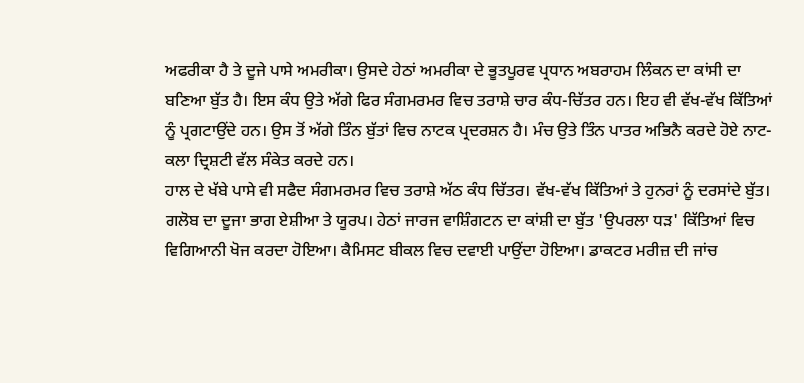ਅਫਰੀਕਾ ਹੈ ਤੇ ਦੂਜੇ ਪਾਸੇ ਅਮਰੀਕਾ। ਉਸਦੇ ਹੇਠਾਂ ਅਮਰੀਕਾ ਦੇ ਭੂਤਪੂਰਵ ਪ੍ਰਧਾਨ ਅਬਰਾਹਮ ਲਿੰਕਨ ਦਾ ਕਾਂਸੀ ਦਾ ਬਣਿਆ ਬੁੱਤ ਹੈ। ਇਸ ਕੰਧ ਉਤੇ ਅੱਗੇ ਫਿਰ ਸੰਗਮਰਮਰ ਵਿਚ ਤਰਾਸ਼ੇ ਚਾਰ ਕੰਧ-ਚਿੱਤਰ ਹਨ। ਇਹ ਵੀ ਵੱਖ-ਵੱਖ ਕਿੱਤਿਆਂ ਨੂੰ ਪ੍ਰਗਟਾਉਂਦੇ ਹਨ। ਉਸ ਤੋਂ ਅੱਗੇ ਤਿੰਨ ਬੁੱਤਾਂ ਵਿਚ ਨਾਟਕ ਪ੍ਰਦਰਸ਼ਨ ਹੈ। ਮੰਚ ਉਤੇ ਤਿੰਨ ਪਾਤਰ ਅਭਿਨੈ ਕਰਦੇ ਹੋਏ ਨਾਟ-ਕਲਾ ਦ੍ਰਿਸ਼ਟੀ ਵੱਲ ਸੰਕੇਤ ਕਰਦੇ ਹਨ।
ਹਾਲ ਦੇ ਖੱਬੇ ਪਾਸੇ ਵੀ ਸਫੈਦ ਸੰਗਮਰਮਰ ਵਿਚ ਤਰਾਸ਼ੇ ਅੱਠ ਕੰਧ ਚਿੱਤਰ। ਵੱਖ-ਵੱਖ ਕਿੱਤਿਆਂ ਤੇ ਹੁਨਰਾਂ ਨੂੰ ਦਰਸਾਂਦੇ ਬੁੱਤ। ਗਲੋਬ ਦਾ ਦੂਜਾ ਭਾਗ ਏਸ਼ੀਆ ਤੇ ਯੂਰਪ। ਹੇਠਾਂ ਜਾਰਜ ਵਾਸ਼ਿੰਗਟਨ ਦਾ ਕਾਂਸ਼ੀ ਦਾ ਬੁੱਤ 'ਉਪਰਲਾ ਧੜ' ਕਿੱਤਿਆਂ ਵਿਚ ਵਿਗਿਆਨੀ ਖੋਜ ਕਰਦਾ ਹੋਇਆ। ਕੈਮਿਸਟ ਬੀਕਲ ਵਿਚ ਦਵਾਈ ਪਾਉਂਦਾ ਹੋਇਆ। ਡਾਕਟਰ ਮਰੀਜ਼ ਦੀ ਜਾਂਚ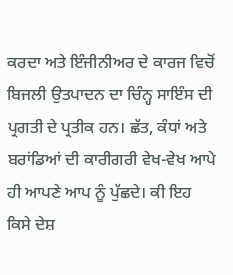ਕਰਦਾ ਅਤੇ ਇੰਜੀਨੀਅਰ ਦੇ ਕਾਰਜ ਵਿਚੋਂ ਬਿਜਲੀ ਉਤਪਾਦਨ ਦਾ ਚਿੰਨ੍ਹ ਸਾਇੰਸ ਦੀ ਪ੍ਰਗਤੀ ਦੇ ਪ੍ਰਤੀਕ ਹਨ। ਛੱਤ, ਕੰਧਾਂ ਅਤੇ ਬਰਾਂਡਿਆਂ ਦੀ ਕਾਰੀਗਰੀ ਵੇਖ-ਵੇਖ ਆਪੇ ਹੀ ਆਪਣੇ ਆਪ ਨੂੰ ਪੁੱਛਦੇ। ਕੀ ਇਹ ਕਿਸੇ ਦੇਸ਼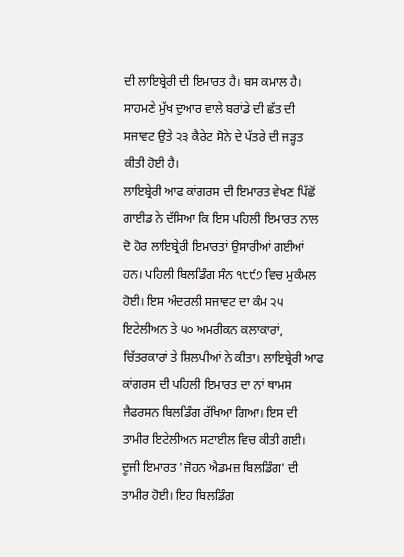ਦੀ ਲਾਇਬ੍ਰੇਰੀ ਦੀ ਇਮਾਰਤ ਹੈ। ਬਸ ਕਮਾਲ ਹੈ। ਸਾਹਮਣੇ ਮੁੱਖ ਦੁਆਰ ਵਾਲੇ ਬਰਾਂਡੇ ਦੀ ਛੱਤ ਦੀ ਸਜਾਵਟ ਉਤੇ ੨੩ ਕੈਰੇਟ ਸੋਨੇ ਦੇ ਪੱਤਰੇ ਦੀ ਜੜ੍ਹਤ ਕੀਤੀ ਹੋਈ ਹੈ।
ਲਾਇਬ੍ਰੇਰੀ ਆਫ ਕਾਂਗਰਸ ਦੀ ਇਮਾਰਤ ਵੇਖਣ ਪਿੱਛੋਂ ਗਾਈਡ ਨੇ ਦੱਸਿਆ ਕਿ ਇਸ ਪਹਿਲੀ ਇਮਾਰਤ ਨਾਲ ਦੋ ਹੋਰ ਲਾਇਬ੍ਰੇਰੀ ਇਮਾਰਤਾਂ ਉਸਾਰੀਆਂ ਗਈਆਂ ਹਨ। ਪਹਿਲੀ ਬਿਲਡਿੰਗ ਸੰਨ ੧੮੯੭ ਵਿਚ ਮੁਕੰਮਲ ਹੋਈ। ਇਸ ਅੰਦਰਲੀ ਸਜਾਵਟ ਦਾ ਕੰਮ ੨੫ ਇਟੇਲੀਅਨ ਤੇ ੫੦ ਅਮਰੀਕਨ ਕਲਾਕਾਰਾਂ, ਚਿੱਤਰਕਾਰਾਂ ਤੇ ਸ਼ਿਲਪੀਆਂ ਨੇ ਕੀਤਾ। ਲਾਇਬ੍ਰੇਰੀ ਆਫ ਕਾਂਗਰਸ ਦੀ ਪਹਿਲੀ ਇਮਾਰਤ ਦਾ ਨਾਂ ਥਾਮਸ ਜੈਫਰਸਨ ਬਿਲਡਿੰਗ ਰੱਖਿਆ ਗਿਆ। ਇਸ ਦੀ ਤਾਮੀਰ ਇਟੇਲੀਅਨ ਸਟਾਈਲ ਵਿਚ ਕੀਤੀ ਗਈ। ਦੂਜੀ ਇਮਾਰਤ 'ਜੋਹਨ ਐਡਮਜ਼ ਬਿਲਡਿੰਗ' ਦੀ ਤਾਮੀਰ ਹੋਈ। ਇਹ ਬਿਲਡਿੰਗ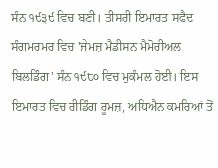ਸੰਨ ੧੯੩੯ ਵਿਚ ਬਣੀ। ਤੀਸਰੀ ਇਮਾਰਤ ਸਫੈਦ ਸੰਗਮਰਮਰ ਵਿਚ 'ਜੇਮਜ਼ ਮੈਡੀਸਨ ਮੈਮੋਰੀਅਲ ਬਿਲਡਿੰਗ' ਸੰਨ ੧੯੮੦ ਵਿਚ ਮੁਕੰਮਲ ਹੋਈ। ਇਸ ਇਮਾਰਤ ਵਿਚ ਰੀਡਿੰਗ ਰੂਮਜ਼, ਅਧਿਐਨ ਕਮਰਿਆਂ ਤੋਂ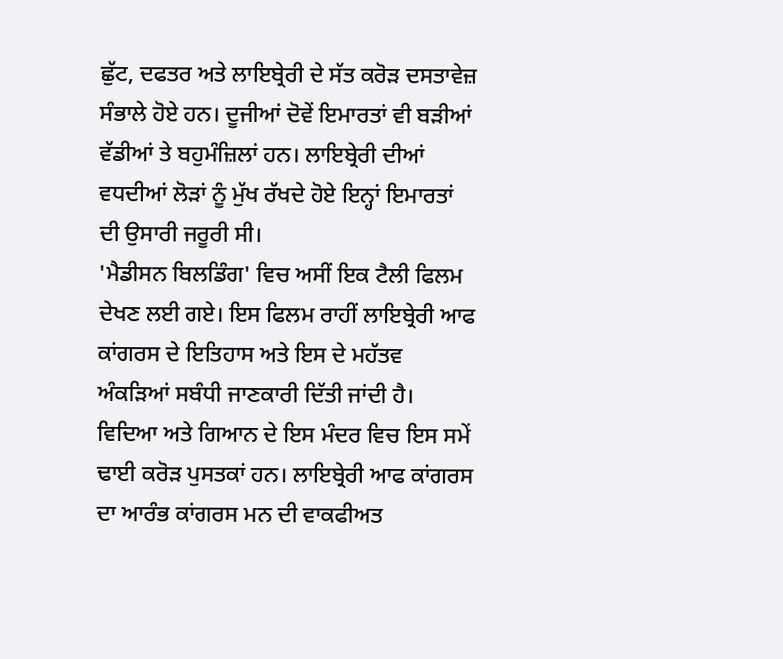ਛੁੱਟ, ਦਫਤਰ ਅਤੇ ਲਾਇਬ੍ਰੇਰੀ ਦੇ ਸੱਤ ਕਰੋੜ ਦਸਤਾਵੇਜ਼ ਸੰਭਾਲੇ ਹੋਏ ਹਨ। ਦੂਜੀਆਂ ਦੋਵੇਂ ਇਮਾਰਤਾਂ ਵੀ ਬੜੀਆਂ ਵੱਡੀਆਂ ਤੇ ਬਹੁਮੰਜ਼ਿਲਾਂ ਹਨ। ਲਾਇਬ੍ਰੇਰੀ ਦੀਆਂ ਵਧਦੀਆਂ ਲੋੜਾਂ ਨੂੰ ਮੁੱਖ ਰੱਖਦੇ ਹੋਏ ਇਨ੍ਹਾਂ ਇਮਾਰਤਾਂ ਦੀ ਉਸਾਰੀ ਜਰੂਰੀ ਸੀ।
'ਮੈਡੀਸਨ ਬਿਲਡਿੰਗ' ਵਿਚ ਅਸੀਂ ਇਕ ਟੈਲੀ ਫਿਲਮ ਦੇਖਣ ਲਈ ਗਏ। ਇਸ ਫਿਲਮ ਰਾਹੀਂ ਲਾਇਬ੍ਰੇਰੀ ਆਫ ਕਾਂਗਰਸ ਦੇ ਇਤਿਹਾਸ ਅਤੇ ਇਸ ਦੇ ਮਹੱਤਵ ਅੰਕੜਿਆਂ ਸਬੰਧੀ ਜਾਣਕਾਰੀ ਦਿੱਤੀ ਜਾਂਦੀ ਹੈ।
ਵਿਦਿਆ ਅਤੇ ਗਿਆਨ ਦੇ ਇਸ ਮੰਦਰ ਵਿਚ ਇਸ ਸਮੇਂ ਢਾਈ ਕਰੋੜ ਪੁਸਤਕਾਂ ਹਨ। ਲਾਇਬ੍ਰੇਰੀ ਆਫ ਕਾਂਗਰਸ ਦਾ ਆਰੰਭ ਕਾਂਗਰਸ ਮਨ ਦੀ ਵਾਕਫੀਅਤ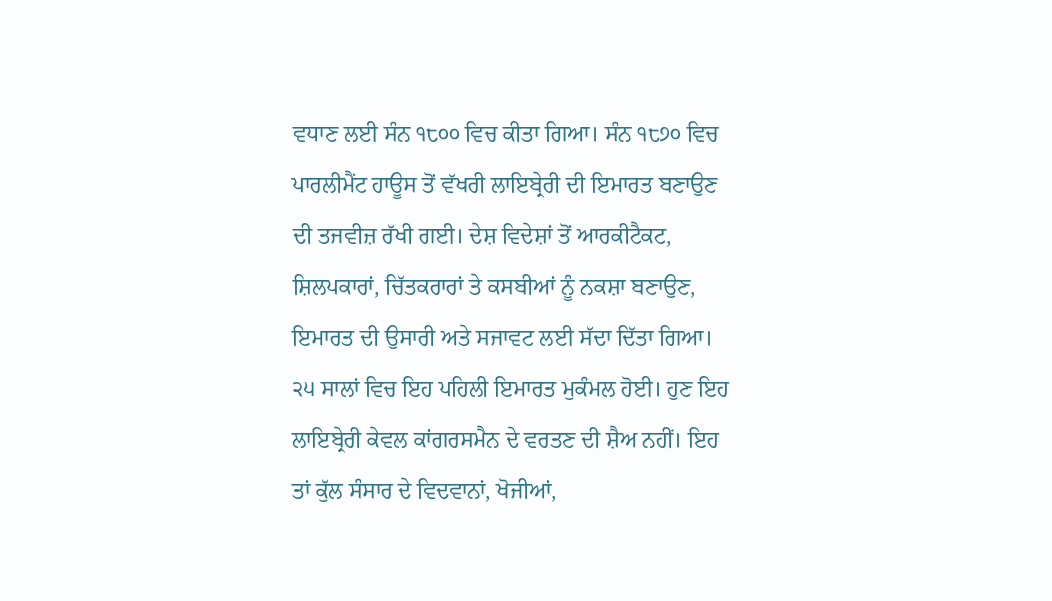ਵਧਾਣ ਲਈ ਸੰਨ ੧੮੦੦ ਵਿਚ ਕੀਤਾ ਗਿਆ। ਸੰਨ ੧੮੭੦ ਵਿਚ ਪਾਰਲੀਮੈਂਟ ਹਾਊਸ ਤੋਂ ਵੱਖਰੀ ਲਾਇਬ੍ਰੇਰੀ ਦੀ ਇਮਾਰਤ ਬਣਾਉਣ ਦੀ ਤਜਵੀਜ਼ ਰੱਖੀ ਗਈ। ਦੇਸ਼ ਵਿਦੇਸ਼ਾਂ ਤੋਂ ਆਰਕੀਟੈਕਟ, ਸ਼ਿਲਪਕਾਰਾਂ, ਚਿੱਤਕਰਾਰਾਂ ਤੇ ਕਸਬੀਆਂ ਨੂੰ ਨਕਸ਼ਾ ਬਣਾਉਣ, ਇਮਾਰਤ ਦੀ ਉਸਾਰੀ ਅਤੇ ਸਜਾਵਟ ਲਈ ਸੱਦਾ ਦਿੱਤਾ ਗਿਆ। ੨੫ ਸਾਲਾਂ ਵਿਚ ਇਹ ਪਹਿਲੀ ਇਮਾਰਤ ਮੁਕੰਮਲ ਹੋਈ। ਹੁਣ ਇਹ ਲਾਇਬ੍ਰੇਰੀ ਕੇਵਲ ਕਾਂਗਰਸਮੈਨ ਦੇ ਵਰਤਣ ਦੀ ਸ਼ੈਅ ਨਹੀਂ। ਇਹ ਤਾਂ ਕੁੱਲ ਸੰਸਾਰ ਦੇ ਵਿਦਵਾਨਾਂ, ਖੋਜੀਆਂ,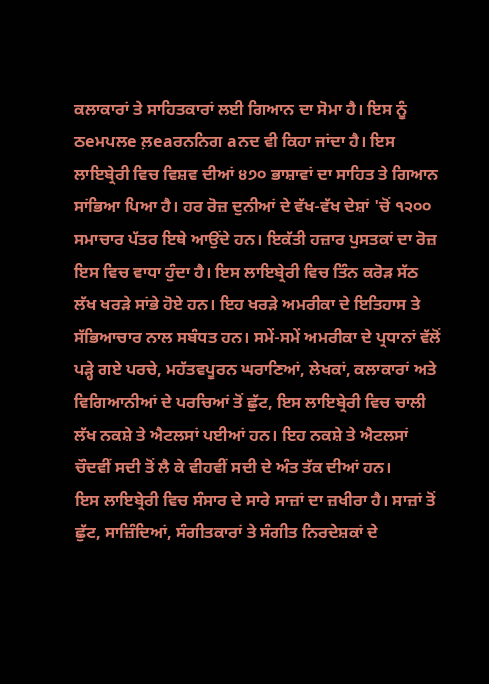ਕਲਾਕਾਰਾਂ ਤੇ ਸਾਹਿਤਕਾਰਾਂ ਲਈ ਗਿਆਨ ਦਾ ਸੋਮਾ ਹੈ। ਇਸ ਨੂੰ ਠeਮਪਲe ਲ਼eaਰਨਨਿਗ aਨਦ ਵੀ ਕਿਹਾ ਜਾਂਦਾ ਹੈ। ਇਸ ਲਾਇਬ੍ਰੇਰੀ ਵਿਚ ਵਿਸ਼ਵ ਦੀਆਂ ੪੭੦ ਭਾਸ਼ਾਵਾਂ ਦਾ ਸਾਹਿਤ ਤੇ ਗਿਆਨ ਸਾਂਭਿਆ ਪਿਆ ਹੈ। ਹਰ ਰੋਜ਼ ਦੁਨੀਆਂ ਦੇ ਵੱਖ-ਵੱਖ ਦੇਸ਼ਾਂ 'ਚੋਂ ੧੨੦੦ ਸਮਾਚਾਰ ਪੱਤਰ ਇਥੇ ਆਉਂਦੇ ਹਨ। ਇਕੱਤੀ ਹਜ਼ਾਰ ਪੁਸਤਕਾਂ ਦਾ ਰੋਜ਼ ਇਸ ਵਿਚ ਵਾਧਾ ਹੁੰਦਾ ਹੈ। ਇਸ ਲਾਇਬ੍ਰੇਰੀ ਵਿਚ ਤਿੰਨ ਕਰੋੜ ਸੱਠ ਲੱਖ ਖਰੜੇ ਸਾਂਭੇ ਹੋਏ ਹਨ। ਇਹ ਖਰੜੇ ਅਮਰੀਕਾ ਦੇ ਇਤਿਹਾਸ ਤੇ ਸੱਭਿਆਚਾਰ ਨਾਲ ਸਬੰਧਤ ਹਨ। ਸਮੇਂ-ਸਮੇਂ ਅਮਰੀਕਾ ਦੇ ਪ੍ਰਧਾਨਾਂ ਵੱਲੋਂ ਪੜ੍ਹੇ ਗਏ ਪਰਚੇ, ਮਹੱਤਵਪੂਰਨ ਘਰਾਣਿਆਂ, ਲੇਖਕਾਂ, ਕਲਾਕਾਰਾਂ ਅਤੇ ਵਿਗਿਆਨੀਆਂ ਦੇ ਪਰਚਿਆਂ ਤੋਂ ਛੁੱਟ, ਇਸ ਲਾਇਬ੍ਰੇਰੀ ਵਿਚ ਚਾਲੀ ਲੱਖ ਨਕਸ਼ੇ ਤੇ ਐਟਲਸਾਂ ਪਈਆਂ ਹਨ। ਇਹ ਨਕਸ਼ੇ ਤੇ ਐਟਲਸਾਂ ਚੌਦਵੀਂ ਸਦੀ ਤੋਂ ਲੈ ਕੇ ਵੀਹਵੀਂ ਸਦੀ ਦੇ ਅੰਤ ਤੱਕ ਦੀਆਂ ਹਨ।
ਇਸ ਲਾਇਬ੍ਰੇਰੀ ਵਿਚ ਸੰਸਾਰ ਦੇ ਸਾਰੇ ਸਾਜ਼ਾਂ ਦਾ ਜ਼ਖੀਰਾ ਹੈ। ਸਾਜ਼ਾਂ ਤੋਂ ਛੁੱਟ, ਸਾਜ਼ਿੰਦਿਆਂ, ਸੰਗੀਤਕਾਰਾਂ ਤੇ ਸੰਗੀਤ ਨਿਰਦੇਸ਼ਕਾਂ ਦੇ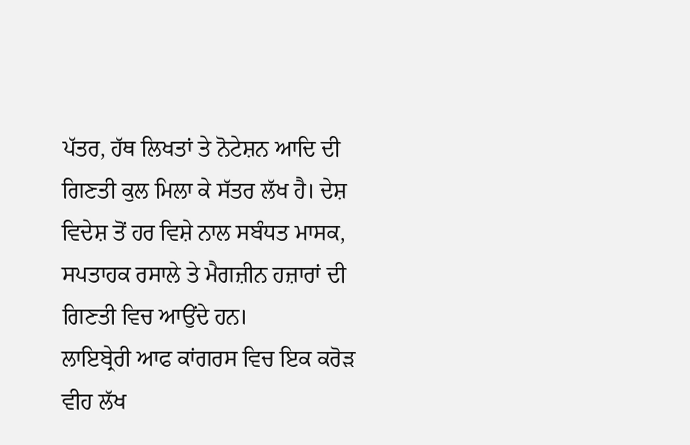ਪੱਤਰ, ਹੱਥ ਲਿਖਤਾਂ ਤੇ ਨੋਟੇਸ਼ਨ ਆਦਿ ਦੀ ਗਿਣਤੀ ਕੁਲ ਮਿਲਾ ਕੇ ਸੱਤਰ ਲੱਖ ਹੈ। ਦੇਸ਼ ਵਿਦੇਸ਼ ਤੋਂ ਹਰ ਵਿਸ਼ੇ ਨਾਲ ਸਬੰਧਤ ਮਾਸਕ, ਸਪਤਾਹਕ ਰਸਾਲੇ ਤੇ ਮੈਗਜ਼ੀਨ ਹਜ਼ਾਰਾਂ ਦੀ ਗਿਣਤੀ ਵਿਚ ਆਉਂਦੇ ਹਨ।
ਲਾਇਬ੍ਰੇਰੀ ਆਫ ਕਾਂਗਰਸ ਵਿਚ ਇਕ ਕਰੋੜ ਵੀਹ ਲੱਖ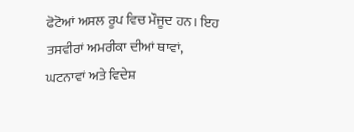ਫੋਟੋਆਂ ਅਸਲ ਰੂਪ ਵਿਚ ਮੌਜੂਦ ਹਨ। ਇਹ ਤਸਵੀਰਾਂ ਅਮਰੀਕਾ ਦੀਆਂ ਥਾਵਾਂ, ਘਟਨਾਵਾਂ ਅਤੇ ਵਿਦੇਸ਼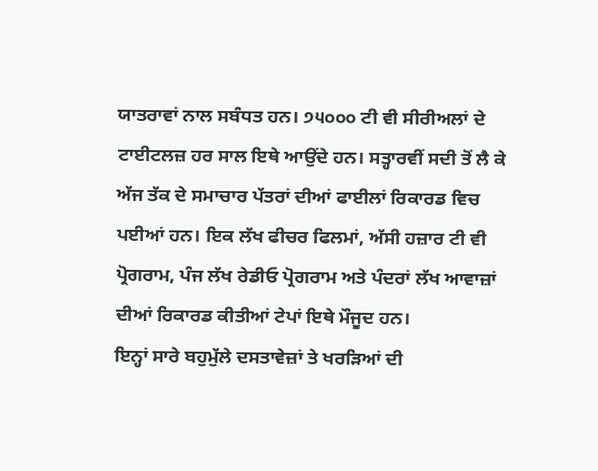ਯਾਤਰਾਵਾਂ ਨਾਲ ਸਬੰਧਤ ਹਨ। ੭੫੦੦੦ ਟੀ ਵੀ ਸੀਰੀਅਲਾਂ ਦੇ ਟਾਈਟਲਜ਼ ਹਰ ਸਾਲ ਇਥੇ ਆਉਂਦੇ ਹਨ। ਸਤ੍ਹਾਰਵੀਂ ਸਦੀ ਤੋਂ ਲੈ ਕੇ ਅੱਜ ਤੱਕ ਦੇ ਸਮਾਚਾਰ ਪੱਤਰਾਂ ਦੀਆਂ ਫਾਈਲਾਂ ਰਿਕਾਰਡ ਵਿਚ ਪਈਆਂ ਹਨ। ਇਕ ਲੱਖ ਫੀਚਰ ਫਿਲਮਾਂ, ਅੱਸੀ ਹਜ਼ਾਰ ਟੀ ਵੀ ਪ੍ਰੋਗਰਾਮ, ਪੰਜ ਲੱਖ ਰੇਡੀਓ ਪ੍ਰੋਗਰਾਮ ਅਤੇ ਪੰਦਰਾਂ ਲੱਖ ਆਵਾਜ਼ਾਂ ਦੀਆਂ ਰਿਕਾਰਡ ਕੀਤੀਆਂ ਟੇਪਾਂ ਇਥੇ ਮੌਜੂਦ ਹਨ।
ਇਨ੍ਹਾਂ ਸਾਰੇ ਬਹੁਮੁੱਲੇ ਦਸਤਾਵੇਜ਼ਾਂ ਤੇ ਖਰੜਿਆਂ ਦੀ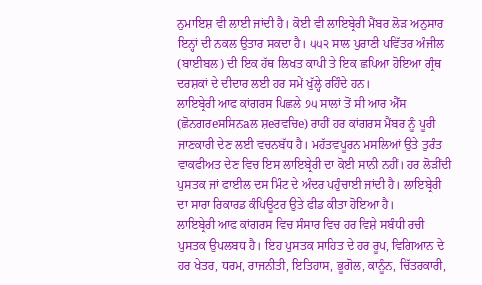ਨੁਮਾਇਸ਼ ਵੀ ਲਾਈ ਜਾਂਦੀ ਹੈ। ਕੋਈ ਵੀ ਲਾਇਬ੍ਰੇਰੀ ਮੈਂਬਰ ਲੋੜ ਅਨੁਸਾਰ ਇਨ੍ਹਾਂ ਦੀ ਨਕਲ ਉਤਾਰ ਸਕਦਾ ਹੈ। ੫੫੨ ਸਾਲ ਪੁਰਾਣੀ ਪਵਿੱਤਰ ਅੰਜੀਲ (ਬਾਈਬਲ) ਦੀ ਇਕ ਹੱਥ ਲਿਖਤ ਕਾਪੀ ਤੇ ਇਕ ਛਪਿਆ ਹੋਇਆ ਗ੍ਰੰਥ ਦਰਸ਼ਕਾਂ ਦੇ ਦੀਦਾਰ ਲਈ ਹਰ ਸਮੇਂ ਖੁੱਲ੍ਹੇ ਰਹਿੰਦੇ ਹਨ।
ਲਾਇਬ੍ਰੇਰੀ ਆਫ ਕਾਂਗਰਸ ਪਿਛਲੇ ੭੫ ਸਾਲਾਂ ਤੋਂ ਸੀ ਆਰ ਐੱਸ (ਛੋਨਗਰeਸਸਿਨaਲ ਸ਼eਰਵਚਿe) ਰਾਹੀਂ ਹਰ ਕਾਂਗਰਸ ਮੈਂਬਰ ਨੂੰ ਪੂਰੀ ਜਾਣਕਾਰੀ ਦੇਣ ਲਈ ਵਚਨਬੱਧ ਹੈ। ਮਹੱਤਵਪੂਰਨ ਮਸਲਿਆਂ ਉਤੇ ਤੁਰੰਤ ਵਾਕਫੀਅਤ ਦੇਣ ਵਿਚ ਇਸ ਲਾਇਬ੍ਰੇਰੀ ਦਾ ਕੋਈ ਸਾਨੀ ਨਹੀਂ। ਹਰ ਲੋੜੀਂਦੀ ਪੁਸਤਕ ਜਾਂ ਫਾਈਲ ਦਸ ਮਿੰਟ ਦੇ ਅੰਦਰ ਪਹੁੰਚਾਈ ਜਾਂਦੀ ਹੈ। ਲਾਇਬ੍ਰੇਰੀ ਦਾ ਸਾਰਾ ਰਿਕਾਰਡ ਕੰਪਿਊਟਰ ਉਤੇ ਫੀਡ ਕੀਤਾ ਹੋਇਆ ਹੈ।
ਲਾਇਬ੍ਰੇਰੀ ਆਫ ਕਾਂਗਰਸ ਵਿਚ ਸੰਸਾਰ ਵਿਚ ਹਰ ਵਿਸ਼ੇ ਸਬੰਧੀ ਰਚੀ ਪੁਸਤਕ ਉਪਲਬਧ ਹੈ। ਇਹ ਪੁਸਤਕ ਸਾਹਿਤ ਦੇ ਹਰ ਰੂਪ, ਵਿਗਿਆਨ ਦੇ ਹਰ ਖੇਤਰ, ਧਰਮ, ਰਾਜਨੀਤੀ, ਇਤਿਹਾਸ, ਭੂਗੋਲ, ਕਾਨੂੰਨ, ਚਿੱਤਰਕਾਰੀ,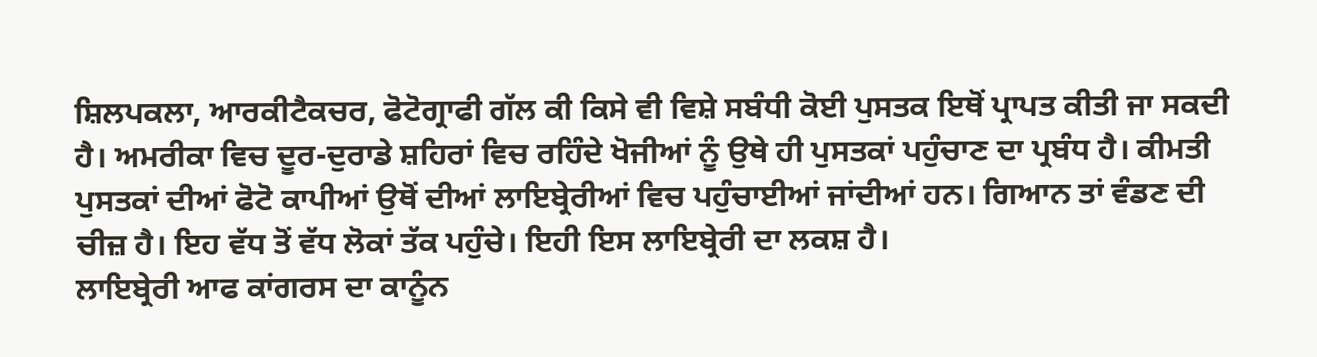ਸ਼ਿਲਪਕਲਾ, ਆਰਕੀਟੈਕਚਰ, ਫੋਟੋਗ੍ਰਾਫੀ ਗੱਲ ਕੀ ਕਿਸੇ ਵੀ ਵਿਸ਼ੇ ਸਬੰਧੀ ਕੋਈ ਪੁਸਤਕ ਇਥੋਂ ਪ੍ਰਾਪਤ ਕੀਤੀ ਜਾ ਸਕਦੀ ਹੈ। ਅਮਰੀਕਾ ਵਿਚ ਦੂਰ-ਦੁਰਾਡੇ ਸ਼ਹਿਰਾਂ ਵਿਚ ਰਹਿੰਦੇ ਖੋਜੀਆਂ ਨੂੰ ਉਥੇ ਹੀ ਪੁਸਤਕਾਂ ਪਹੁੰਚਾਣ ਦਾ ਪ੍ਰਬੰਧ ਹੈ। ਕੀਮਤੀ ਪੁਸਤਕਾਂ ਦੀਆਂ ਫੋਟੋ ਕਾਪੀਆਂ ਉਥੋਂ ਦੀਆਂ ਲਾਇਬ੍ਰੇਰੀਆਂ ਵਿਚ ਪਹੁੰਚਾਈਆਂ ਜਾਂਦੀਆਂ ਹਨ। ਗਿਆਨ ਤਾਂ ਵੰਡਣ ਦੀ ਚੀਜ਼ ਹੈ। ਇਹ ਵੱਧ ਤੋਂ ਵੱਧ ਲੋਕਾਂ ਤੱਕ ਪਹੁੰਚੇ। ਇਹੀ ਇਸ ਲਾਇਬ੍ਰੇਰੀ ਦਾ ਲਕਸ਼ ਹੈ।
ਲਾਇਬ੍ਰੇਰੀ ਆਫ ਕਾਂਗਰਸ ਦਾ ਕਾਨੂੰਨ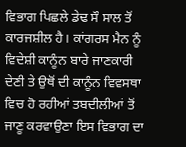ਵਿਭਾਗ ਪਿਛਲੇ ਡੇਢ ਸੌ ਸਾਲ ਤੋਂ ਕਾਰਜਸ਼ੀਲ ਹੈ। ਕਾਂਗਰਸ ਮੈਨ ਨੂੰ ਵਿਦੇਸ਼ੀ ਕਾਨੂੰਨ ਬਾਰੇ ਜਾਣਕਾਰੀ ਦੇਣੀ ਤੇ ਉਥੋਂ ਦੀ ਕਾਨੂੰਨ ਵਿਵਸਥਾ ਵਿਚ ਹੋ ਰਹੀਆਂ ਤਬਦੀਲੀਆਂ ਤੋਂ ਜਾਣੂ ਕਰਵਾਉਣਾ ਇਸ ਵਿਭਾਗ ਦਾ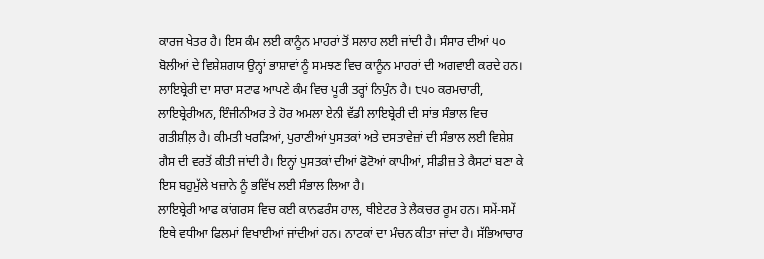ਕਾਰਜ ਖੇਤਰ ਹੈ। ਇਸ ਕੰਮ ਲਈ ਕਾਨੂੰਨ ਮਾਹਰਾਂ ਤੋਂ ਸਲਾਹ ਲਈ ਜਾਂਦੀ ਹੈ। ਸੰਸਾਰ ਦੀਆਂ ੫੦ ਬੋਲੀਆਂ ਦੇ ਵਿਸ਼ੇਸ਼ਗਯ ਉਨ੍ਹਾਂ ਭਾਸ਼ਾਵਾਂ ਨੂੰ ਸਮਝਣ ਵਿਚ ਕਾਨੂੰਨ ਮਾਹਰਾਂ ਦੀ ਅਗਵਾਈ ਕਰਦੇ ਹਨ।
ਲਾਇਬ੍ਰੇਰੀ ਦਾ ਸਾਰਾ ਸਟਾਫ ਆਪਣੇ ਕੰਮ ਵਿਚ ਪੂਰੀ ਤਰ੍ਹਾਂ ਨਿਪੁੰਨ ਹੈ। ੮੫੦ ਕਰਮਚਾਰੀ, ਲਾਇਬ੍ਰੇਰੀਅਨ, ਇੰਜੀਨੀਅਰ ਤੇ ਹੋਰ ਅਮਲਾ ਏਨੀ ਵੱਡੀ ਲਾਇਬ੍ਰੇਰੀ ਦੀ ਸਾਂਭ ਸੰਭਾਲ ਵਿਚ ਗਤੀਸ਼ੀਲ਼ ਹੈ। ਕੀਮਤੀ ਖਰੜਿਆਂ, ਪੁਰਾਣੀਆਂ ਪੁਸਤਕਾਂ ਅਤੇ ਦਸਤਾਵੇਜ਼ਾਂ ਦੀ ਸੰਭਾਲ ਲਈ ਵਿਸ਼ੇਸ਼ ਗੈਸ ਦੀ ਵਰਤੋਂ ਕੀਤੀ ਜਾਂਦੀ ਹੈ। ਇਨ੍ਹਾਂ ਪੁਸਤਕਾਂ ਦੀਆਂ ਫੋਟੋਆਂ ਕਾਪੀਆਂ, ਸੀਡੀਜ਼ ਤੇ ਕੈਸਟਾਂ ਬਣਾ ਕੇ ਇਸ ਬਹੁਮੁੱਲੇ ਖਜ਼ਾਨੇ ਨੂੰ ਭਵਿੱਖ ਲਈ ਸੰਭਾਲ ਲਿਆ ਹੈ।
ਲਾਇਬ੍ਰੇਰੀ ਆਫ ਕਾਂਗਰਸ ਵਿਚ ਕਈ ਕਾਨਫਰੰਸ ਹਾਲ, ਥੀਏਟਰ ਤੇ ਲੈਕਚਰ ਰੂਮ ਹਨ। ਸਮੇਂ-ਸਮੇਂ ਇਥੇ ਵਧੀਆ ਫਿਲਮਾਂ ਵਿਖਾਈਆਂ ਜਾਂਦੀਆਂ ਹਨ। ਨਾਟਕਾਂ ਦਾ ਮੰਚਨ ਕੀਤਾ ਜਾਂਦਾ ਹੈ। ਸੱਭਿਆਚਾਰ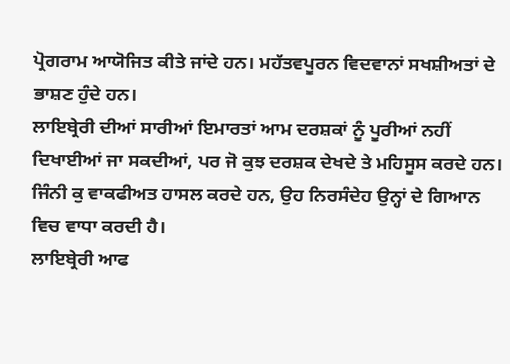ਪ੍ਰੋਗਰਾਮ ਆਯੋਜਿਤ ਕੀਤੇ ਜਾਂਦੇ ਹਨ। ਮਹੱਤਵਪੂਰਨ ਵਿਦਵਾਨਾਂ ਸਖਸ਼ੀਅਤਾਂ ਦੇ ਭਾਸ਼ਣ ਹੁੰਦੇ ਹਨ।
ਲਾਇਬ੍ਰੇਰੀ ਦੀਆਂ ਸਾਰੀਆਂ ਇਮਾਰਤਾਂ ਆਮ ਦਰਸ਼ਕਾਂ ਨੂੰ ਪੂਰੀਆਂ ਨਹੀਂ ਦਿਖਾਈਆਂ ਜਾ ਸਕਦੀਆਂ, ਪਰ ਜੋ ਕੁਝ ਦਰਸ਼ਕ ਦੇਖਦੇ ਤੇ ਮਹਿਸੂਸ ਕਰਦੇ ਹਨ। ਜਿੰਨੀ ਕੁ ਵਾਕਫੀਅਤ ਹਾਸਲ ਕਰਦੇ ਹਨ, ਉਹ ਨਿਰਸੰਦੇਹ ਉਨ੍ਹਾਂ ਦੇ ਗਿਆਨ ਵਿਚ ਵਾਧਾ ਕਰਦੀ ਹੈ।
ਲਾਇਬ੍ਰੇਰੀ ਆਫ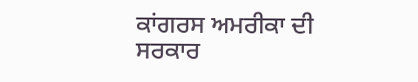ਕਾਂਗਰਸ ਅਮਰੀਕਾ ਦੀ ਸਰਕਾਰ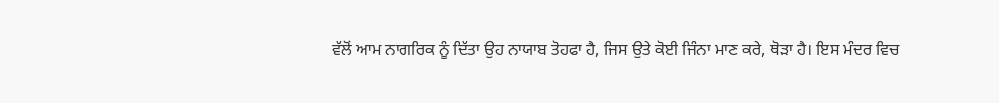ਵੱਲੋਂ ਆਮ ਨਾਗਰਿਕ ਨੂੰ ਦਿੱਤਾ ਉਹ ਨਾਯਾਬ ਤੋਹਫਾ ਹੈ, ਜਿਸ ਉਤੇ ਕੋਈ ਜਿੰਨਾ ਮਾਣ ਕਰੇ, ਥੋੜਾ ਹੈ। ਇਸ ਮੰਦਰ ਵਿਚ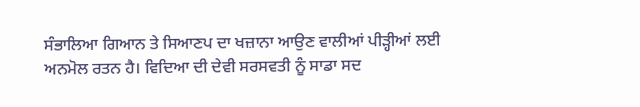ਸੰਭਾਲਿਆ ਗਿਆਨ ਤੇ ਸਿਆਣਪ ਦਾ ਖਜ਼ਾਨਾ ਆਉਣ ਵਾਲੀਆਂ ਪੀੜ੍ਹੀਆਂ ਲਈ ਅਨਮੋਲ ਰਤਨ ਹੈ। ਵਿਦਿਆ ਦੀ ਦੇਵੀ ਸਰਸਵਤੀ ਨੂੰ ਸਾਡਾ ਸਦ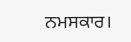ਨਮਸਕਾਰ।